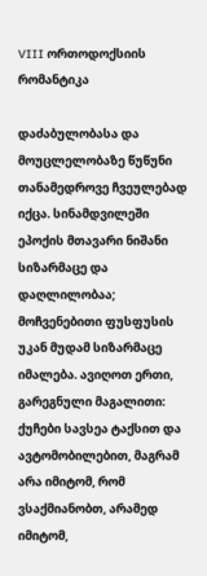VIII ორთოდოქსიის რომანტიკა

დაძაბულობასა და მოუცლელობაზე წუწუნი თანამედროვე ჩვეულებად იქცა. სინამდვილეში ეპოქის მთავარი ნიშანი სიზარმაცე და დაღლილობაა; მოჩვენებითი ფუსფუსის უკან მუდამ სიზარმაცე იმალება. ავიღოთ ერთი, გარეგნული მაგალითი: ქუჩები სავსეა ტაქსით და ავტომობილებით, მაგრამ არა იმიტომ, რომ ვსაქმიანობთ, არამედ იმიტომ,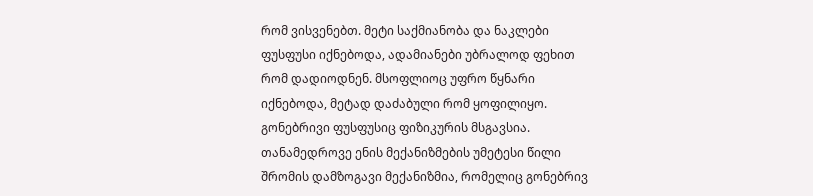რომ ვისვენებთ. მეტი საქმიანობა და ნაკლები ფუსფუსი იქნებოდა, ადამიანები უბრალოდ ფეხით რომ დადიოდნენ. მსოფლიოც უფრო წყნარი იქნებოდა, მეტად დაძაბული რომ ყოფილიყო.
გონებრივი ფუსფუსიც ფიზიკურის მსგავსია. თანამედროვე ენის მექანიზმების უმეტესი წილი შრომის დამზოგავი მექანიზმია, რომელიც გონებრივ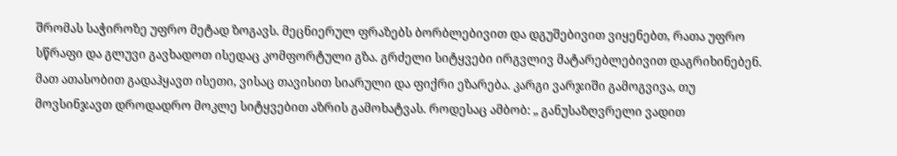შრომას საჭიროზე უფრო მეტად ზოგავს. მეცნიერულ ფრაზებს ბორბლებივით და დგუშებივით ვიყენებთ, რათა უფრო სწრაფი და გლუვი გავხადოთ ისედაც კომფორტული გზა. გრძელი სიტყვები ირგვლივ მატარებლებივით დაგრიხინებენ. მათ ათასობით გადაჰყავთ ისეთი, ვისაც თავისით სიარული და ფიქრი ეზარება. კარგი ვარჯიში გამოგვივა, თუ მოვსინჯავთ დროდადრო მოკლე სიტყვებით აზრის გამოხატვას. როდესაც ამბობ: „ განუსაზღვრელი ვადით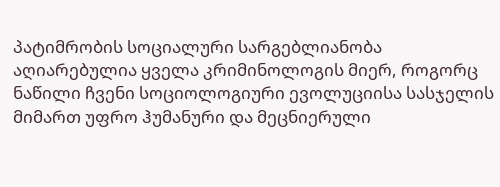პატიმრობის სოციალური სარგებლიანობა აღიარებულია ყველა კრიმინოლოგის მიერ, როგორც ნაწილი ჩვენი სოციოლოგიური ევოლუციისა სასჯელის მიმართ უფრო ჰუმანური და მეცნიერული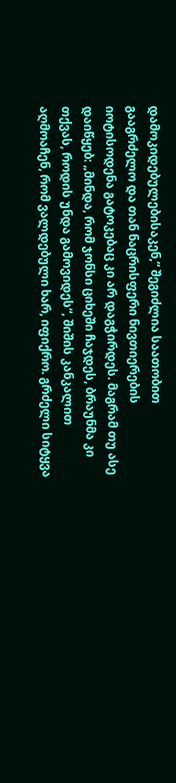დამოკიდებულებისაკენ,“ შეგიძლია საათობით გააგრძელო და თან ნაცრისფერი ნივთიერების იოტისოდენა გატოკებაც კი არ დაგჭირდეს. მაგრამ თუ ასე დაიწყებ: „მინდა, რომ ჯონსი ციხეში ჩაჯდეს, ბრაუნმა კი თქვას, როდის უნდა გამოვიდეს“, შიშის კანკალით აღმოაჩენ, რომ ვალდებული ხარ, იფიქრო. გრძელი სიტყვა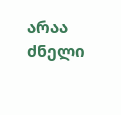არაა ძნელი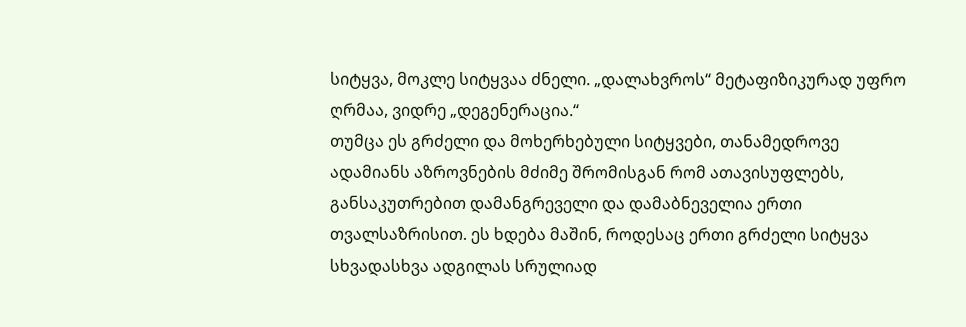სიტყვა, მოკლე სიტყვაა ძნელი. „დალახვროს“ მეტაფიზიკურად უფრო ღრმაა, ვიდრე „დეგენერაცია.“
თუმცა ეს გრძელი და მოხერხებული სიტყვები, თანამედროვე ადამიანს აზროვნების მძიმე შრომისგან რომ ათავისუფლებს, განსაკუთრებით დამანგრეველი და დამაბნეველია ერთი თვალსაზრისით. ეს ხდება მაშინ, როდესაც ერთი გრძელი სიტყვა სხვადასხვა ადგილას სრულიად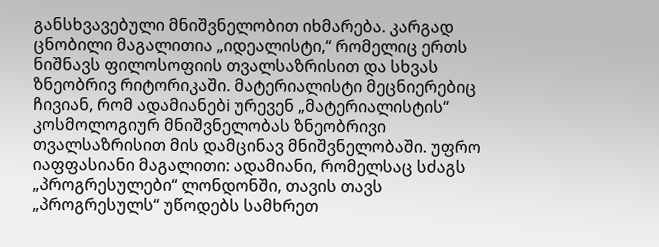განსხვავებული მნიშვნელობით იხმარება. კარგად ცნობილი მაგალითია „იდეალისტი,“ რომელიც ერთს ნიშნავს ფილოსოფიის თვალსაზრისით და სხვას ზნეობრივ რიტორიკაში. მატერიალისტი მეცნიერებიც ჩივიან, რომ ადამიანებi ურევენ „მატერიალისტის“ კოსმოლოგიურ მნიშვნელობას ზნეობრივი თვალსაზრისით მის დამცინავ მნიშვნელობაში. უფრო იაფფასიანი მაგალითი: ადამიანი, რომელსაც სძაგს „პროგრესულები“ ლონდონში, თავის თავს „პროგრესულს“ უწოდებს სამხრეთ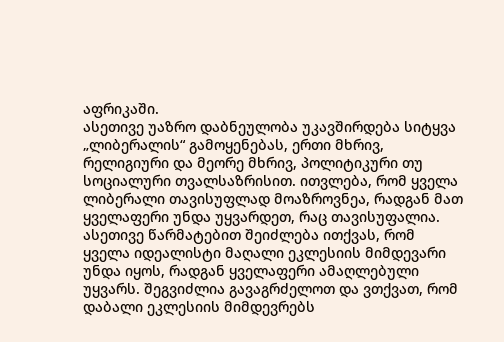აფრიკაში.
ასეთივე უაზრო დაბნეულობა უკავშირდება სიტყვა „ლიბერალის“ გამოყენებას, ერთი მხრივ, რელიგიური და მეორე მხრივ, პოლიტიკური თუ სოციალური თვალსაზრისით. ითვლება, რომ ყველა ლიბერალი თავისუფლად მოაზროვნეა, რადგან მათ ყველაფერი უნდა უყვარდეთ, რაც თავისუფალია. ასეთივე წარმატებით შეიძლება ითქვას, რომ ყველა იდეალისტი მაღალი ეკლესიის მიმდევარი უნდა იყოს, რადგან ყველაფერი ამაღლებული უყვარს. შეგვიძლია გავაგრძელოთ და ვთქვათ, რომ დაბალი ეკლესიის მიმდევრებს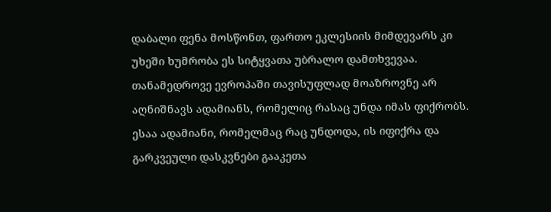დაბალი ფენა მოსწონთ, ფართო ეკლესიის მიმდევარს კი უხეში ხუმრობა ეს სიტყვათა უბრალო დამთხვევაა. თანამედროვე ევროპაში თავისუფლად მოაზროვნე არ აღნიშნავს ადამიანს, რომელიც რასაც უნდა იმას ფიქრობს. ესაა ადამიანი, რომელმაც რაც უნდოდა, ის იფიქრა და გარკვეული დასკვნები გააკეთა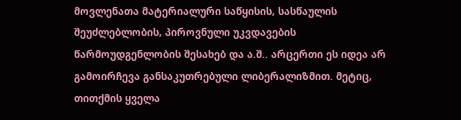მოვლენათა მატერიალური საწყისის, სასწაულის შეუძლებლობის, პიროვნული უკვდავების წარმოუდგენლობის შესახებ და ა.შ.. არცერთი ეს იდეა არ გამოირჩევა განსაკუთრებული ლიბერალიზმით. მეტიც, თითქმის ყველა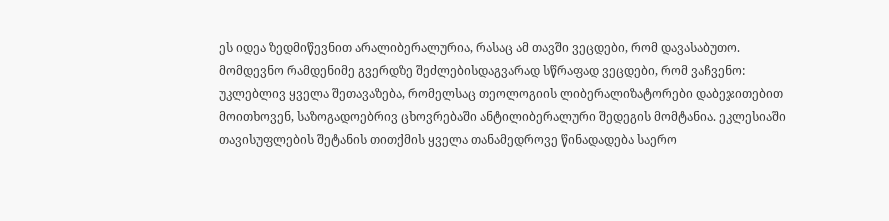ეს იდეა ზედმიწევნით არალიბერალურია, რასაც ამ თავში ვეცდები, რომ დავასაბუთო.
მომდევნო რამდენიმე გვერდზე შეძლებისდაგვარად სწრაფად ვეცდები, რომ ვაჩვენო: უკლებლივ ყველა შეთავაზება, რომელსაც თეოლოგიის ლიბერალიზატორები დაბეჯითებით მოითხოვენ, საზოგადოებრივ ცხოვრებაში ანტილიბერალური შედეგის მომტანია. ეკლესიაში თავისუფლების შეტანის თითქმის ყველა თანამედროვე წინადადება საერო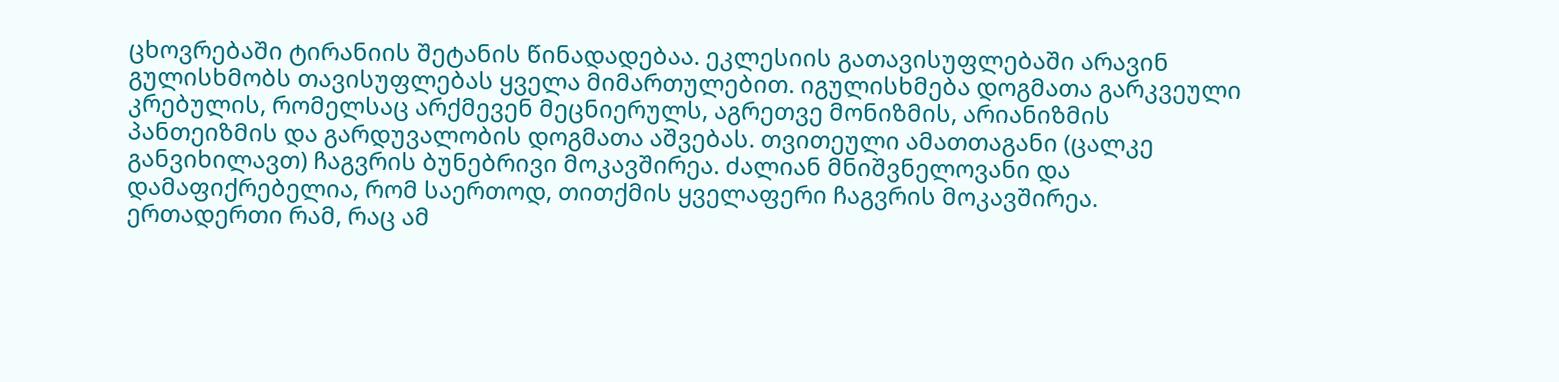ცხოვრებაში ტირანიის შეტანის წინადადებაა. ეკლესიის გათავისუფლებაში არავინ გულისხმობს თავისუფლებას ყველა მიმართულებით. იგულისხმება დოგმათა გარკვეული კრებულის, რომელსაც არქმევენ მეცნიერულს, აგრეთვე მონიზმის, არიანიზმის პანთეიზმის და გარდუვალობის დოგმათა აშვებას. თვითეული ამათთაგანი (ცალკე განვიხილავთ) ჩაგვრის ბუნებრივი მოკავშირეა. ძალიან მნიშვნელოვანი და დამაფიქრებელია, რომ საერთოდ, თითქმის ყველაფერი ჩაგვრის მოკავშირეა. ერთადერთი რამ, რაც ამ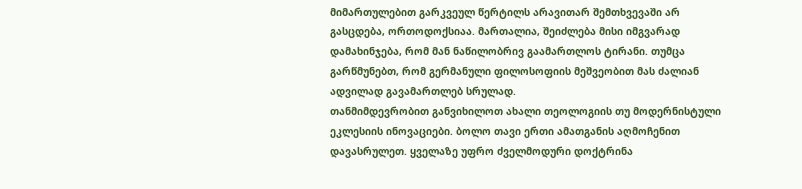მიმართულებით გარკვეულ წერტილს არავითარ შემთხვევაში არ გასცდება, ორთოდოქსიაა. მართალია, შეიძლება მისი იმგვარად დამახინჯება, რომ მან ნაწილობრივ გაამართლოს ტირანი. თუმცა გარწმუნებთ, რომ გერმანული ფილოსოფიის მეშვეობით მას ძალიან ადვილად გავამართლებ სრულად.
თანმიმდევრობით განვიხილოთ ახალი თეოლოგიის თუ მოდერნისტული ეკლესიის ინოვაციები. ბოლო თავი ერთი ამათგანის აღმოჩენით დავასრულეთ. ყველაზე უფრო ძველმოდური დოქტრინა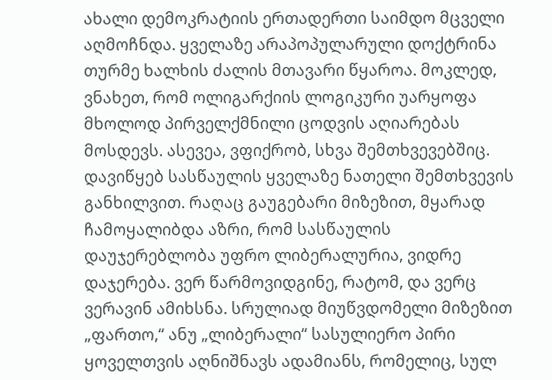ახალი დემოკრატიის ერთადერთი საიმდო მცველი აღმოჩნდა. ყველაზე არაპოპულარული დოქტრინა თურმე ხალხის ძალის მთავარი წყაროა. მოკლედ, ვნახეთ, რომ ოლიგარქიის ლოგიკური უარყოფა მხოლოდ პირველქმნილი ცოდვის აღიარებას მოსდევს. ასევეა, ვფიქრობ, სხვა შემთხვევებშიც.
დავიწყებ სასწაულის ყველაზე ნათელი შემთხვევის განხილვით. რაღაც გაუგებარი მიზეზით, მყარად ჩამოყალიბდა აზრი, რომ სასწაულის დაუჯერებლობა უფრო ლიბერალურია, ვიდრე დაჯერება. ვერ წარმოვიდგინე, რატომ, და ვერც ვერავინ ამიხსნა. სრულიად მიუწვდომელი მიზეზით „ფართო,“ ანუ „ლიბერალი“ სასულიერო პირი ყოველთვის აღნიშნავს ადამიანს, რომელიც, სულ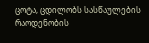ცოტა, ცდილობს სასწაულების რაოდენობის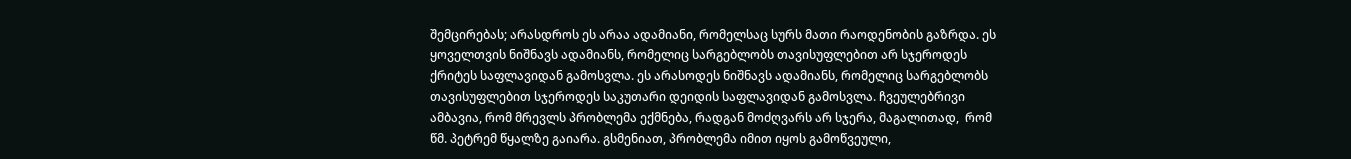შემცირებას; არასდროს ეს არაა ადამიანი, რომელსაც სურს მათი რაოდენობის გაზრდა. ეს ყოველთვის ნიშნავს ადამიანს, რომელიც სარგებლობს თავისუფლებით არ სჯეროდეს ქრიტეს საფლავიდან გამოსვლა. ეს არასოდეს ნიშნავს ადამიანს, რომელიც სარგებლობს თავისუფლებით სჯეროდეს საკუთარი დეიდის საფლავიდან გამოსვლა. ჩვეულებრივი ამბავია, რომ მრევლს პრობლემა ექმნება, რადგან მოძღვარს არ სჯერა, მაგალითად,  რომ წმ. პეტრემ წყალზე გაიარა. გსმენიათ, პრობლემა იმით იყოს გამოწვეული,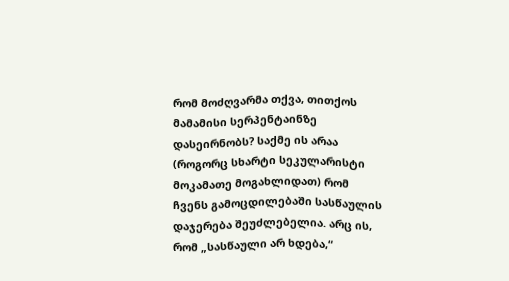რომ მოძღვარმა თქვა, თითქოს მამამისი სერპენტაინზე დასეირნობს? საქმე ის არაა (როგორც სხარტი სეკულარისტი მოკამათე მოგახლიდათ) რომ ჩვენს გამოცდილებაში სასწაულის დაჯერება შეუძლებელია. არც ის, რომ „სასწაული არ ხდება,“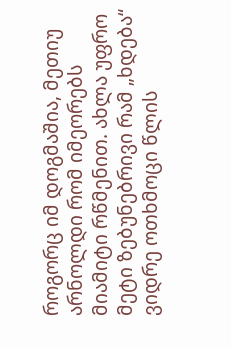როგორც იმ დოგმაშია, მეთიუ არნოლდი რომ იმეორებს მიამიტი რწმენით. ახლა უფრო მეტი ზებუნებრივი რამ „ხდება“ ვიდრე ოთხმოცი წლის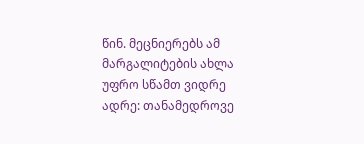წინ. მეცნიერებს ამ მარგალიტების ახლა უფრო სწამთ ვიდრე ადრე: თანამედროვე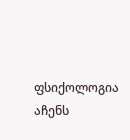ფსიქოლოგია აჩენს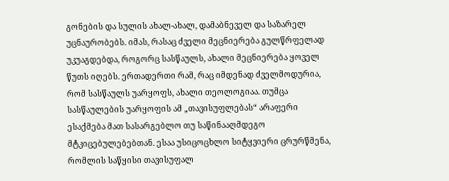გონების და სულის ახალ-ახალ, დამაბნეველ და საზარელ უცნაურობებს. იმას, რასაც ძველი მეცნიერება გულწრფელად უკუაგდებდა, როგორც სასწაულს, ახალი მეცნიერება ყოველ წუთს იღებს. ერთადერთი რამ, რაც იმდენად ძველმოდურია, რომ სასწაულს უარყოფს, ახალი თეოლოგიაა. თუმცა სასწაულების უარყოფის ამ „თავისუფლებას“ არაფერი ესაქმება მათ სასარგებლო თუ საწინააღმდეგო მტკიცებულებებთან. ესაა უსიცოცხლო სიტყვიერი ცრურწმენა, რომლის საწყისი თავისუფალ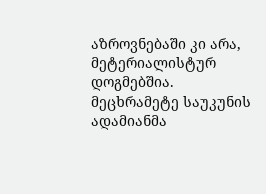აზროვნებაში კი არა, მეტერიალისტურ დოგმებშია. მეცხრამეტე საუკუნის ადამიანმა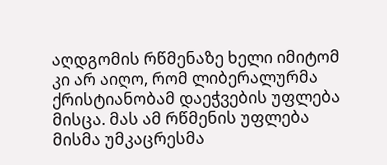აღდგომის რწმენაზე ხელი იმიტომ კი არ აიღო, რომ ლიბერალურმა ქრისტიანობამ დაეჭვების უფლება მისცა. მას ამ რწმენის უფლება მისმა უმკაცრესმა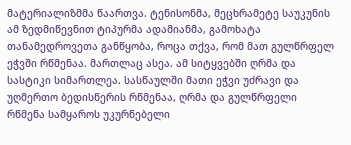მატერიალიზმმა წაართვა. ტენისონმა, მეცხრამეტე საუკუნის ამ ზედმიწევნით ტიპურმა ადამიანმა, გამოხატა თანამედროვეთა განწყობა, როცა თქვა, რომ მათ გულწრფელ ეჭვში რწმენაა. მართლაც ასეა. ამ სიტყვებში ღრმა და სასტიკი სიმართლეა. სასწაულში მათი ეჭვი უძრავი და უღმერთო ბედისწერის რწმენაა, ღრმა და გულწრფელი რწმენა სამყაროს უკურნებელი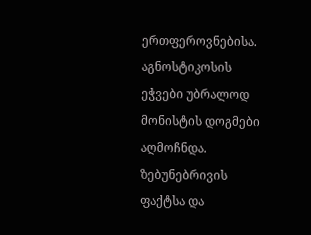ერთფეროვნებისა. აგნოსტიკოსის ეჭვები უბრალოდ მონისტის დოგმები აღმოჩნდა.
ზებუნებრივის ფაქტსა და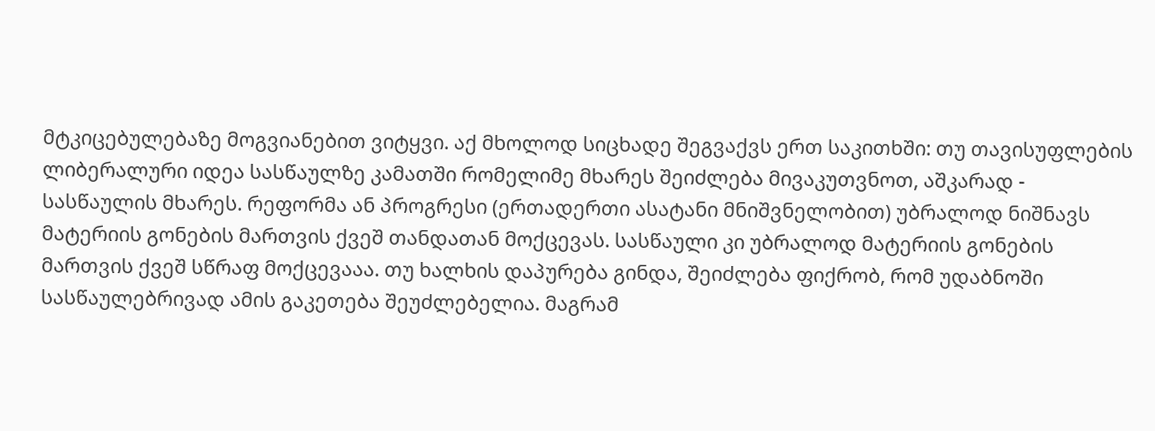მტკიცებულებაზე მოგვიანებით ვიტყვი. აქ მხოლოდ სიცხადე შეგვაქვს ერთ საკითხში: თუ თავისუფლების ლიბერალური იდეა სასწაულზე კამათში რომელიმე მხარეს შეიძლება მივაკუთვნოთ, აშკარად - სასწაულის მხარეს. რეფორმა ან პროგრესი (ერთადერთი ასატანი მნიშვნელობით) უბრალოდ ნიშნავს მატერიის გონების მართვის ქვეშ თანდათან მოქცევას. სასწაული კი უბრალოდ მატერიის გონების მართვის ქვეშ სწრაფ მოქცევააა. თუ ხალხის დაპურება გინდა, შეიძლება ფიქრობ, რომ უდაბნოში სასწაულებრივად ამის გაკეთება შეუძლებელია. მაგრამ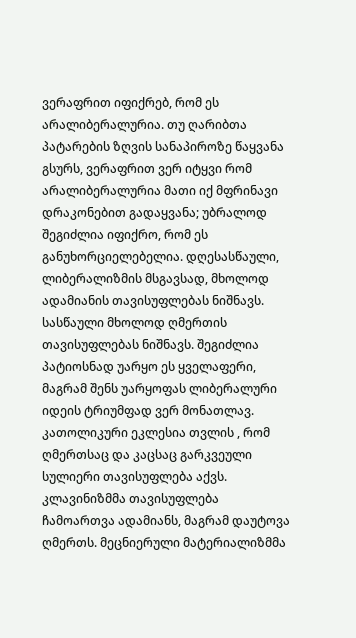ვერაფრით იფიქრებ, რომ ეს არალიბერალურია. თუ ღარიბთა პატარების ზღვის სანაპიროზე წაყვანა გსურს, ვერაფრით ვერ იტყვი რომ არალიბერალურია მათი იქ მფრინავი დრაკონებით გადაყვანა; უბრალოდ შეგიძლია იფიქრო, რომ ეს განუხორციელებელია. დღესასწაული, ლიბერალიზმის მსგავსად, მხოლოდ ადამიანის თავისუფლებას ნიშნავს. სასწაული მხოლოდ ღმერთის თავისუფლებას ნიშნავს. შეგიძლია პატიოსნად უარყო ეს ყველაფერი, მაგრამ შენს უარყოფას ლიბერალური იდეის ტრიუმფად ვერ მონათლავ. კათოლიკური ეკლესია თვლის , რომ ღმერთსაც და კაცსაც გარკვეული სულიერი თავისუფლება აქვს. კლავინიზმმა თავისუფლება ჩამოართვა ადამიანს, მაგრამ დაუტოვა ღმერთს. მეცნიერული მატერიალიზმმა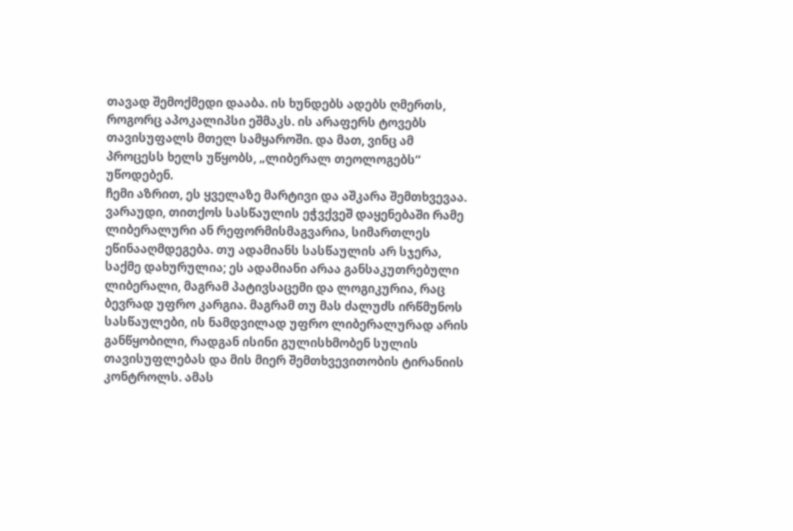თავად შემოქმედი დააბა. ის ხუნდებს ადებს ღმერთს, როგორც აპოკალიპსი ეშმაკს. ის არაფერს ტოვებს თავისუფალს მთელ სამყაროში. და მათ, ვინც ამ პროცესს ხელს უწყობს, „ლიბერალ თეოლოგებს“ უწოდებენ.
ჩემი აზრით, ეს ყველაზე მარტივი და აშკარა შემთხვევაა. ვარაუდი, თითქოს სასწაულის ეჭვქვეშ დაყენებაში რამე ლიბერალური ან რეფორმისმაგვარია, სიმართლეს ეწინააღმდეგება. თუ ადამიანს სასწაულის არ სჯერა, საქმე დახურულია; ეს ადამიანი არაა განსაკუთრებული ლიბერალი, მაგრამ პატივსაცემი და ლოგიკურია, რაც ბევრად უფრო კარგია. მაგრამ თუ მას ძალუძს ირწმუნოს სასწაულები, ის ნამდვილად უფრო ლიბერალურად არის განწყობილი, რადგან ისინი გულისხმობენ სულის თავისუფლებას და მის მიერ შემთხვევითობის ტირანიის კონტროლს. ამას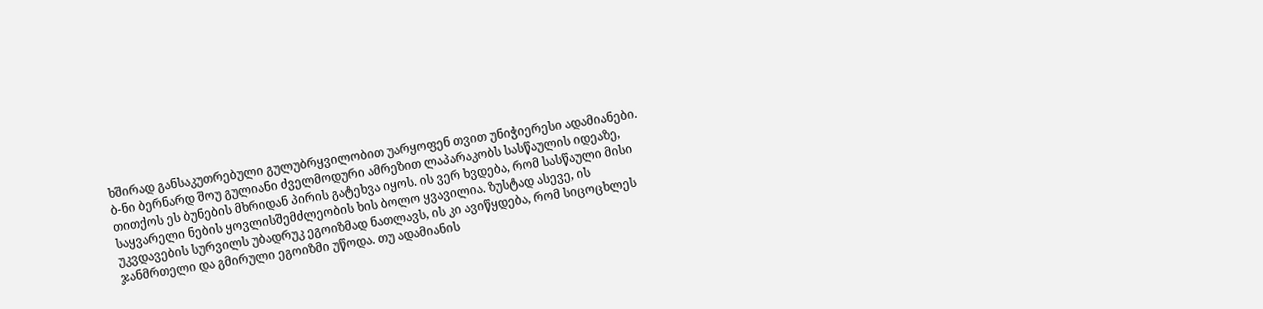ხშირად განსაკუთრებული გულუბრყვილობით უარყოფენ თვით უნიჭიერესი ადამიანები. ბ-ნი ბერნარდ შოუ გულიანი ძველმოდური ამრეზით ლაპარაკობს სასწაულის იდეაზე, თითქოს ეს ბუნების მხრიდან პირის გატეხვა იყოს. ის ვერ ხვდება, რომ სასწაული მისი საყვარელი ნების ყოვლისშემძლეობის ხის ბოლო ყვავილია. ზუსტად ასევე, ის უკვდავების სურვილს უბადრუკ ეგოიზმად ნათლავს, ის კი ავიწყდება, რომ სიცოცხლეს ჯანმრთელი და გმირული ეგოიზმი უწოდა. თუ ადამიანის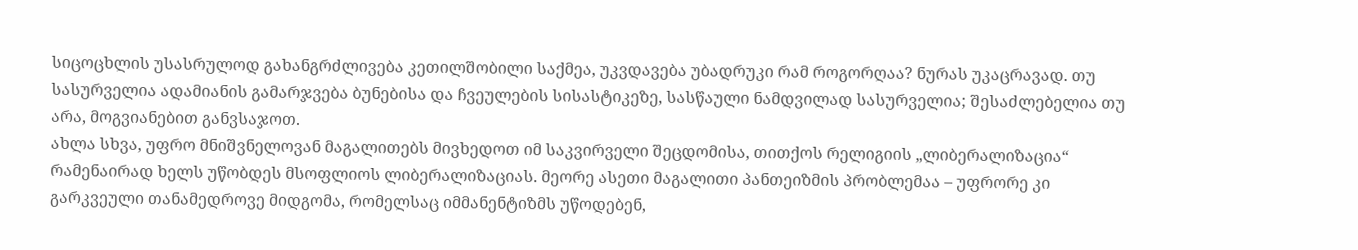სიცოცხლის უსასრულოდ გახანგრძლივება კეთილშობილი საქმეა, უკვდავება უბადრუკი რამ როგორღაა? ნურას უკაცრავად. თუ სასურველია ადამიანის გამარჯვება ბუნებისა და ჩვეულების სისასტიკეზე, სასწაული ნამდვილად სასურველია; შესაძლებელია თუ არა, მოგვიანებით განვსაჯოთ.
ახლა სხვა, უფრო მნიშვნელოვან მაგალითებს მივხედოთ იმ საკვირველი შეცდომისა, თითქოს რელიგიის „ლიბერალიზაცია“ რამენაირად ხელს უწობდეს მსოფლიოს ლიბერალიზაციას. მეორე ასეთი მაგალითი პანთეიზმის პრობლემაა – უფრორე კი გარკვეული თანამედროვე მიდგომა, რომელსაც იმმანენტიზმს უწოდებენ,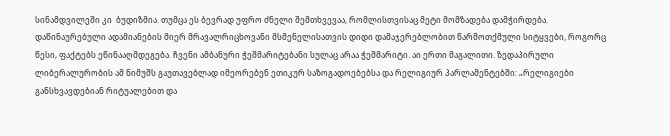სინამდვილეში კი  ბუდიზმია. თუმცა ეს ბევრად უფრო ძნელი შემთხვევაა, რომლისთვისაც მეტი მომზადება დამჭირდება.
დაწინაურებული ადამიანების მიერ მრავალრიცხოვანი მსმენელისათვის დიდი დამაჯერებლობით წარმოთქმული სიტყვები, როგორც წესი, ფაქტებს ეწინააღმდეგება. ჩვენი ამბანური ჭეშმარიტებანი სულაც არაა ჭეშმარიტი. აი ერთი მაგალითი. ზედაპირული ლიბერალურობის ამ ნიმუშს გაუთავებლად იმეორებენ ეთიკურ საზოგადოებებსა და რელიგიურ პარლამენტებში: „რელიგიები განსხვავდებიან რიტუალებით და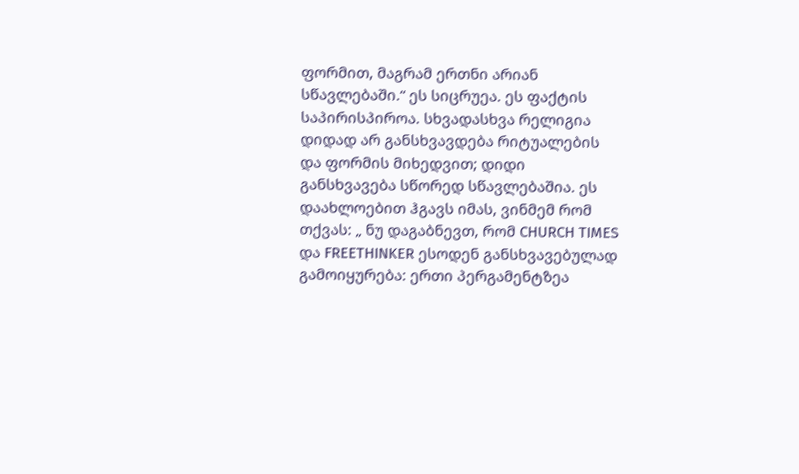ფორმით, მაგრამ ერთნი არიან სწავლებაში.“ ეს სიცრუეა. ეს ფაქტის საპირისპიროა. სხვადასხვა რელიგია დიდად არ განსხვავდება რიტუალების და ფორმის მიხედვით; დიდი განსხვავება სწორედ სწავლებაშია. ეს დაახლოებით ჰგავს იმას, ვინმემ რომ თქვას: „ ნუ დაგაბნევთ, რომ CHURCH TIMES და FREETHINKER ესოდენ განსხვავებულად გამოიყურება: ერთი პერგამენტზეა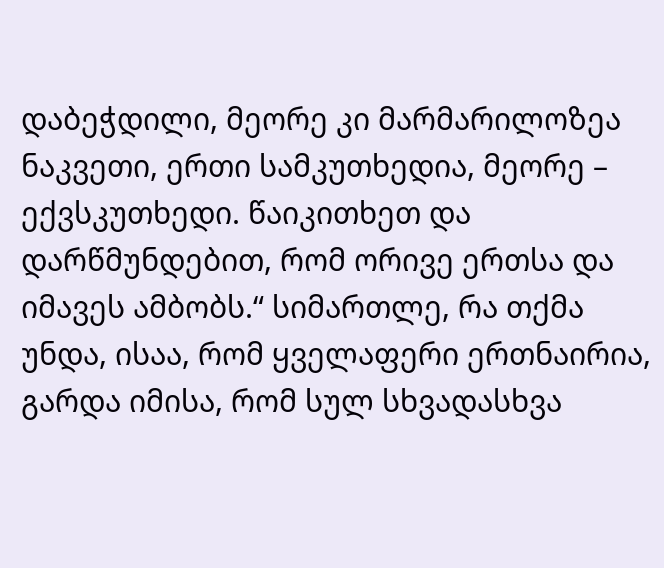დაბეჭდილი, მეორე კი მარმარილოზეა ნაკვეთი, ერთი სამკუთხედია, მეორე – ექვსკუთხედი. წაიკითხეთ და დარწმუნდებით, რომ ორივე ერთსა და იმავეს ამბობს.“ სიმართლე, რა თქმა უნდა, ისაა, რომ ყველაფერი ერთნაირია, გარდა იმისა, რომ სულ სხვადასხვა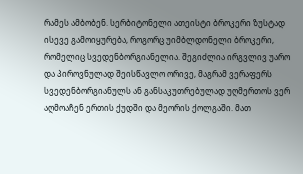რამეს ამბობენ. სერბიტონელი ათეისტი ბროკერი ზუსტად ისევე გამოიყურება, როგორც უიმბლდონელი ბროკერი, რომელიც სვედენბორგიანელია. შეგიძლია ირგვლივ უარო და პიროვნულად შეისწავლო ორივე, მაგრამ ვერაფერს სვედენბორგიანულს ან განსაკუთრებულად უღმერთოს ვერ აღმოაჩენ ერთის ქუდში და მეორის ქოლგაში. მათ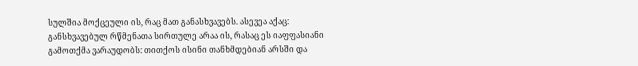სულშია მოქცეული ის, რაც მათ განასხვავებს. ასევეა აქაც: განსხვავებულ რწმენათა სირთულე არაა ის, რასაც ეს იაფფასიანი გამოთქმა ვარაუდობს: თითქოს ისინი თანხმდებიან არსში და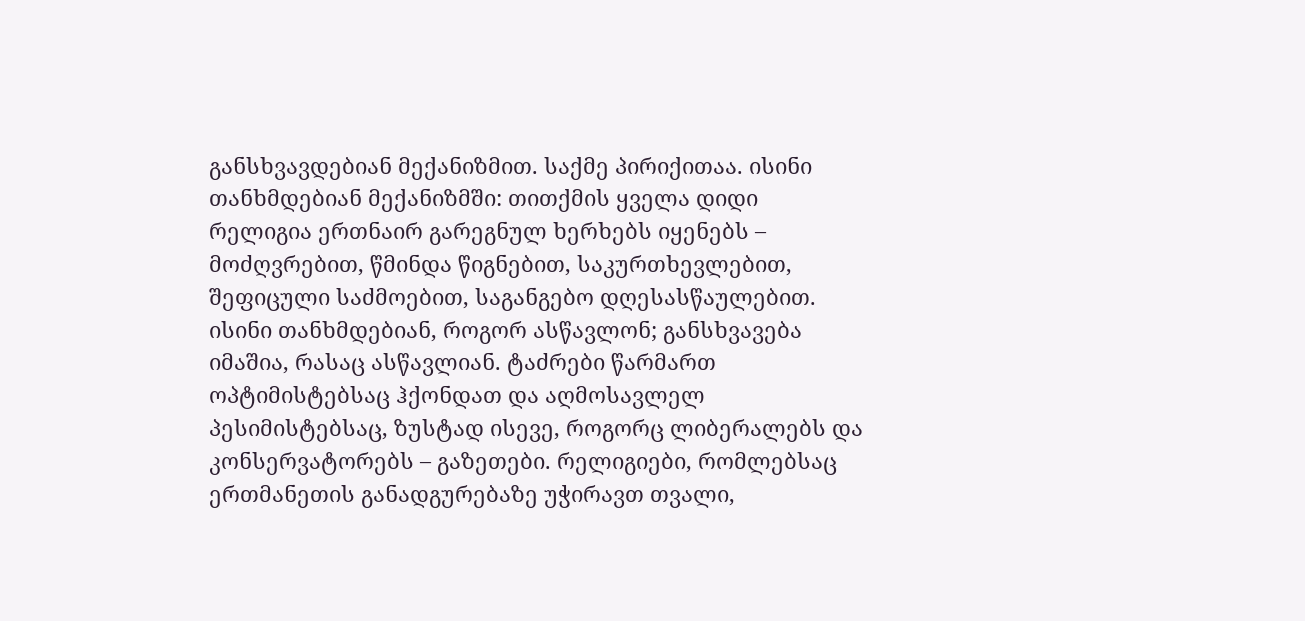განსხვავდებიან მექანიზმით. საქმე პირიქითაა. ისინი თანხმდებიან მექანიზმში: თითქმის ყველა დიდი რელიგია ერთნაირ გარეგნულ ხერხებს იყენებს – მოძღვრებით, წმინდა წიგნებით, საკურთხევლებით, შეფიცული საძმოებით, საგანგებო დღესასწაულებით. ისინი თანხმდებიან, როგორ ასწავლონ; განსხვავება იმაშია, რასაც ასწავლიან. ტაძრები წარმართ ოპტიმისტებსაც ჰქონდათ და აღმოსავლელ პესიმისტებსაც, ზუსტად ისევე, როგორც ლიბერალებს და კონსერვატორებს – გაზეთები. რელიგიები, რომლებსაც ერთმანეთის განადგურებაზე უჭირავთ თვალი,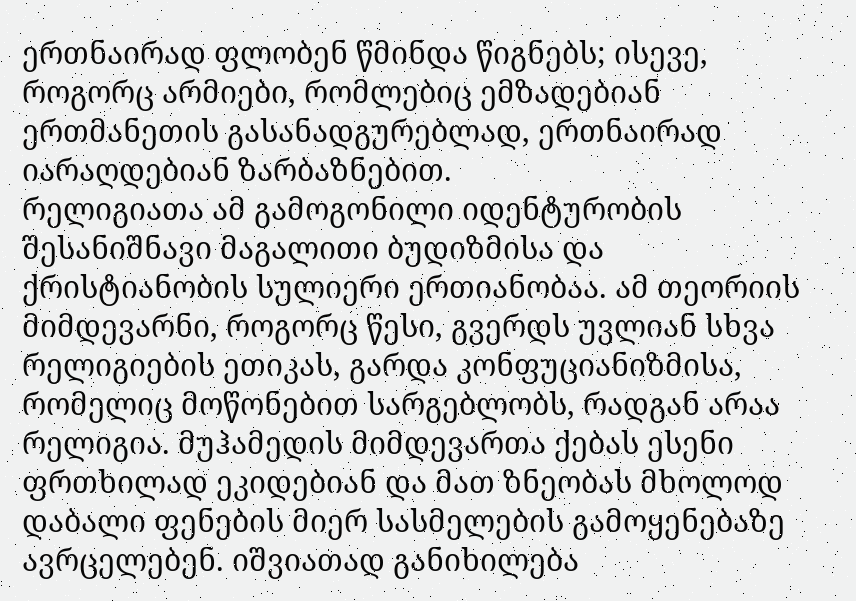ერთნაირად ფლობენ წმინდა წიგნებს; ისევე, როგორც არმიები, რომლებიც ემზადებიან ერთმანეთის გასანადგურებლად, ერთნაირად იარაღდებიან ზარბაზნებით.
რელიგიათა ამ გამოგონილი იდენტურობის შესანიშნავი მაგალითი ბუდიზმისა და ქრისტიანობის სულიერი ერთიანობაა. ამ თეორიის მიმდევარნი, როგორც წესი, გვერდს უვლიან სხვა რელიგიების ეთიკას, გარდა კონფუციანიზმისა, რომელიც მოწონებით სარგებლობს, რადგან არაა რელიგია. მუჰამედის მიმდევართა ქებას ესენი ფრთხილად ეკიდებიან და მათ ზნეობას მხოლოდ დაბალი ფენების მიერ სასმელების გამოყენებაზე ავრცელებენ. იშვიათად განიხილება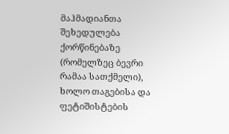მაჰმადიანთა შეხედულება ქორწინებაზე (რომელზეც ბევრი რამაა სათქმელი), ხოლო თაგებისა და ფეტიშისტების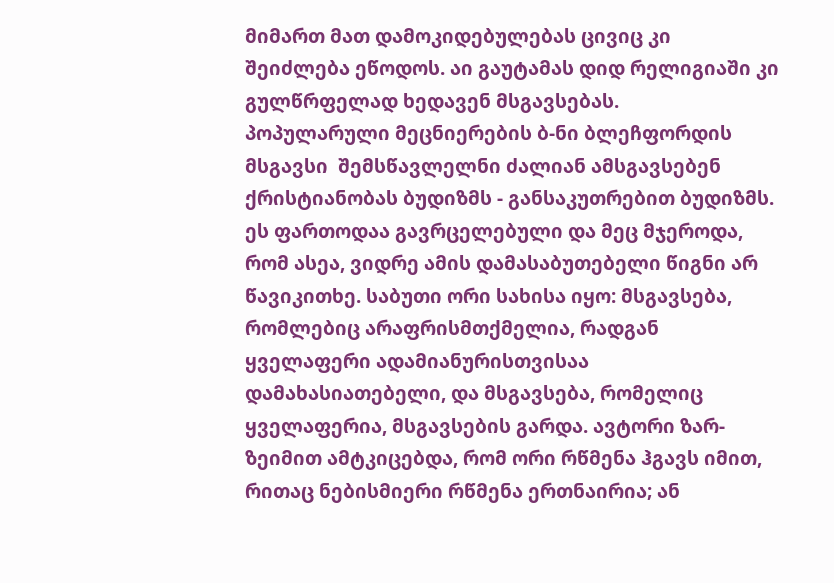მიმართ მათ დამოკიდებულებას ცივიც კი შეიძლება ეწოდოს. აი გაუტამას დიდ რელიგიაში კი გულწრფელად ხედავენ მსგავსებას.
პოპულარული მეცნიერების ბ-ნი ბლეჩფორდის მსგავსი  შემსწავლელნი ძალიან ამსგავსებენ ქრისტიანობას ბუდიზმს - განსაკუთრებით ბუდიზმს. ეს ფართოდაა გავრცელებული და მეც მჯეროდა, რომ ასეა, ვიდრე ამის დამასაბუთებელი წიგნი არ წავიკითხე. საბუთი ორი სახისა იყო: მსგავსება, რომლებიც არაფრისმთქმელია, რადგან ყველაფერი ადამიანურისთვისაა დამახასიათებელი, და მსგავსება, რომელიც ყველაფერია, მსგავსების გარდა. ავტორი ზარ-ზეიმით ამტკიცებდა, რომ ორი რწმენა ჰგავს იმით, რითაც ნებისმიერი რწმენა ერთნაირია; ან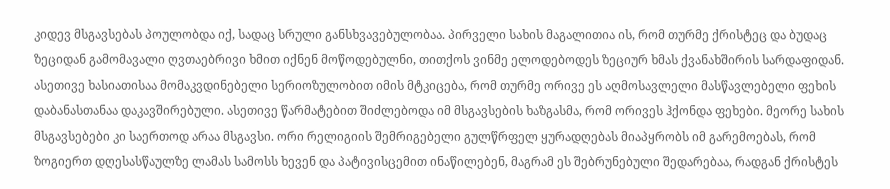კიდევ მსგავსებას პოულობდა იქ, სადაც სრული განსხვავებულობაა. პირველი სახის მაგალითია ის, რომ თურმე ქრისტეც და ბუდაც ზეციდან გამომავალი ღვთაებრივი ხმით იქნენ მოწოდებულნი, თითქოს ვინმე ელოდებოდეს ზეციურ ხმას ქვანახშირის სარდაფიდან. ასეთივე ხასიათისაა მომაკვდინებელი სერიოზულობით იმის მტკიცება, რომ თურმე ორივე ეს აღმოსავლელი მასწავლებელი ფეხის დაბანასთანაა დაკავშირებული. ასეთივე წარმატებით შიძლებოდა იმ მსგავსების ხაზგასმა, რომ ორივეს ჰქონდა ფეხები. მეორე სახის მსგავსებები კი საერთოდ არაა მსგავსი. ორი რელიგიის შემრიგებელი გულწრფელ ყურადღებას მიაპყრობს იმ გარემოებას, რომ ზოგიერთ დღესასწაულზე ლამას სამოსს ხევენ და პატივისცემით ინაწილებენ, მაგრამ ეს შებრუნებული შედარებაა, რადგან ქრისტეს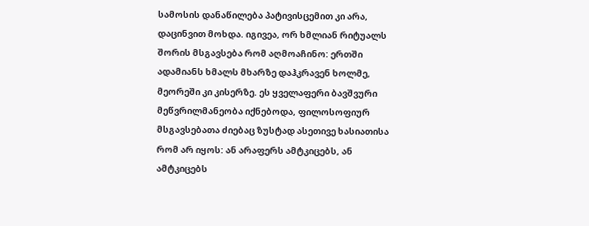სამოსის დანაწილება პატივისცემით კი არა, დაცინვით მოხდა. იგივეა, ორ ხმლიან რიტუალს შორის მსგავსება რომ აღმოაჩინო: ერთში ადამიანს ხმალს მხარზე დაჰკრავენ ხოლმე, მეორეში კი კისერზე. ეს ყველაფერი ბავშვური მეწვრილმანეობა იქნებოდა, ფილოსოფიურ მსგავსებათა ძიებაც ზუსტად ასეთივე ხასიათისა რომ არ იყოს: ან არაფერს ამტკიცებს, ან ამტკიცებს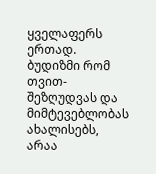ყველაფერს ერთად. ბუდიზმი რომ თვით-შეზღუდვას და მიმტევებლობას ახალისებს, არაა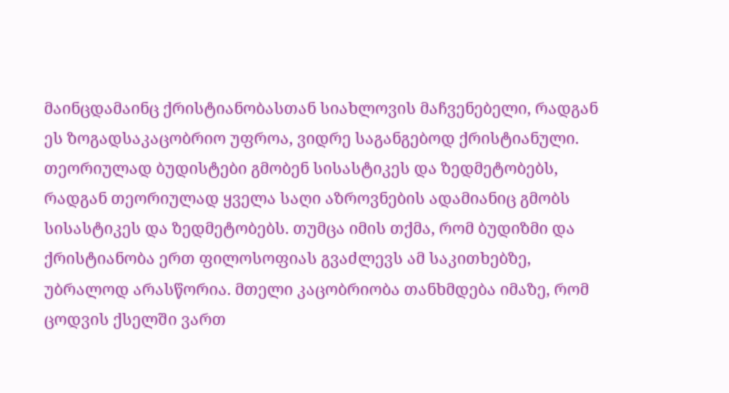მაინცდამაინც ქრისტიანობასთან სიახლოვის მაჩვენებელი, რადგან ეს ზოგადსაკაცობრიო უფროა, ვიდრე საგანგებოდ ქრისტიანული. თეორიულად ბუდისტები გმობენ სისასტიკეს და ზედმეტობებს, რადგან თეორიულად ყველა საღი აზროვნების ადამიანიც გმობს სისასტიკეს და ზედმეტობებს. თუმცა იმის თქმა, რომ ბუდიზმი და ქრისტიანობა ერთ ფილოსოფიას გვაძლევს ამ საკითხებზე, უბრალოდ არასწორია. მთელი კაცობრიობა თანხმდება იმაზე, რომ ცოდვის ქსელში ვართ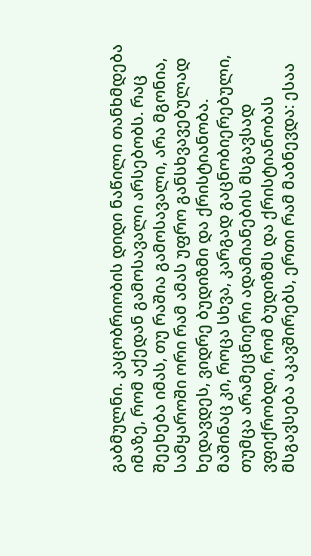გაბმულნი. კაცობრიობის დიდი ნაწილი თანხმდება იმაზე, რომ აქედან გამოსავალი არსებობს. რაც შეეხება იმას, თუ რაშია გამოსავალი, არა მგონია, სამყაროში ორი რამ ამას უფრო განსხვავებულად ხედავდეს, ვიდრე ბუდიზმი და ქრისტიანობა.
მაშინაც კი, როცა სხვა, კარგად გაცნობიერებული, თუმცა არამეცნიერი ადამიანების მსგავსად ვფიქრობდი, რომ ბუდიზმს და ქრისტიანობას მსგავსება აკავშირებს, ერთი რამ მაბნევდა: ესაა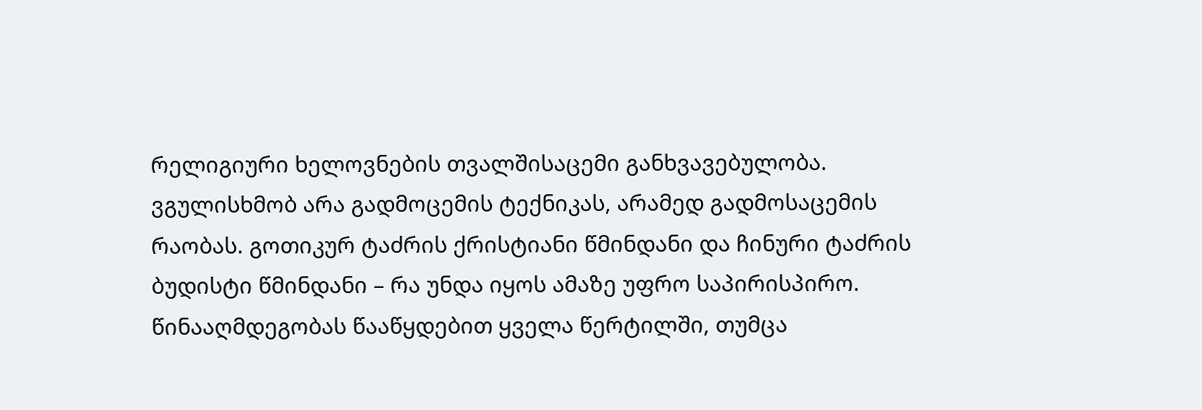რელიგიური ხელოვნების თვალშისაცემი განხვავებულობა. ვგულისხმობ არა გადმოცემის ტექნიკას, არამედ გადმოსაცემის რაობას. გოთიკურ ტაძრის ქრისტიანი წმინდანი და ჩინური ტაძრის ბუდისტი წმინდანი – რა უნდა იყოს ამაზე უფრო საპირისპირო. წინააღმდეგობას წააწყდებით ყველა წერტილში, თუმცა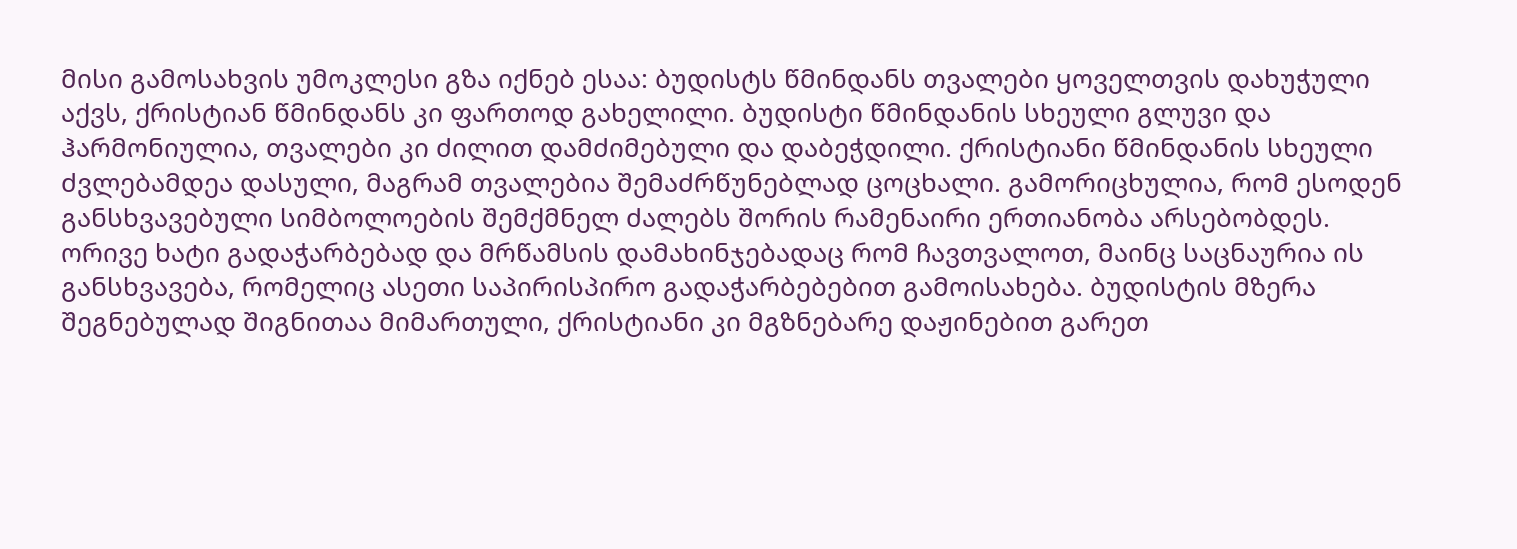მისი გამოსახვის უმოკლესი გზა იქნებ ესაა: ბუდისტს წმინდანს თვალები ყოველთვის დახუჭული აქვს, ქრისტიან წმინდანს კი ფართოდ გახელილი. ბუდისტი წმინდანის სხეული გლუვი და ჰარმონიულია, თვალები კი ძილით დამძიმებული და დაბეჭდილი. ქრისტიანი წმინდანის სხეული ძვლებამდეა დასული, მაგრამ თვალებია შემაძრწუნებლად ცოცხალი. გამორიცხულია, რომ ესოდენ განსხვავებული სიმბოლოების შემქმნელ ძალებს შორის რამენაირი ერთიანობა არსებობდეს. ორივე ხატი გადაჭარბებად და მრწამსის დამახინჯებადაც რომ ჩავთვალოთ, მაინც საცნაურია ის განსხვავება, რომელიც ასეთი საპირისპირო გადაჭარბებებით გამოისახება. ბუდისტის მზერა შეგნებულად შიგნითაა მიმართული, ქრისტიანი კი მგზნებარე დაჟინებით გარეთ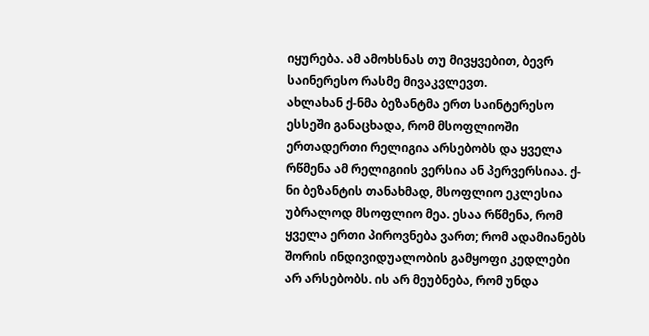იყურება. ამ ამოხსნას თუ მივყვებით, ბევრ საინერესო რასმე მივაკვლევთ.
ახლახან ქ-ნმა ბეზანტმა ერთ საინტერესო ესსეში განაცხადა, რომ მსოფლიოში ერთადერთი რელიგია არსებობს და ყველა რწმენა ამ რელიგიის ვერსია ან პერვერსიაა. ქ-ნი ბეზანტის თანახმად, მსოფლიო ეკლესია უბრალოდ მსოფლიო მეა. ესაა რწმენა, რომ ყველა ერთი პიროვნება ვართ; რომ ადამიანებს შორის ინდივიდუალობის გამყოფი კედლები არ არსებობს. ის არ მეუბნება, რომ უნდა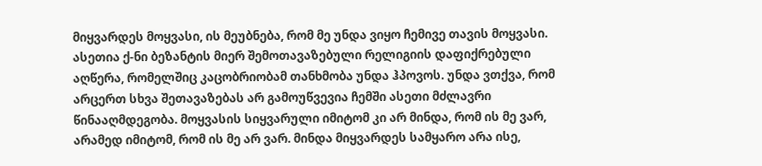მიყვარდეს მოყვასი, ის მეუბნება, რომ მე უნდა ვიყო ჩემივე თავის მოყვასი. ასეთია ქ-ნი ბეზანტის მიერ შემოთავაზებული რელიგიის დაფიქრებული აღწერა, რომელშიც კაცობრიობამ თანხმობა უნდა ჰპოვოს. უნდა ვთქვა, რომ არცერთ სხვა შეთავაზებას არ გამოუწვევია ჩემში ასეთი მძლავრი წინააღმდეგობა. მოყვასის სიყვარული იმიტომ კი არ მინდა, რომ ის მე ვარ, არამედ იმიტომ, რომ ის მე არ ვარ. მინდა მიყვარდეს სამყარო არა ისე,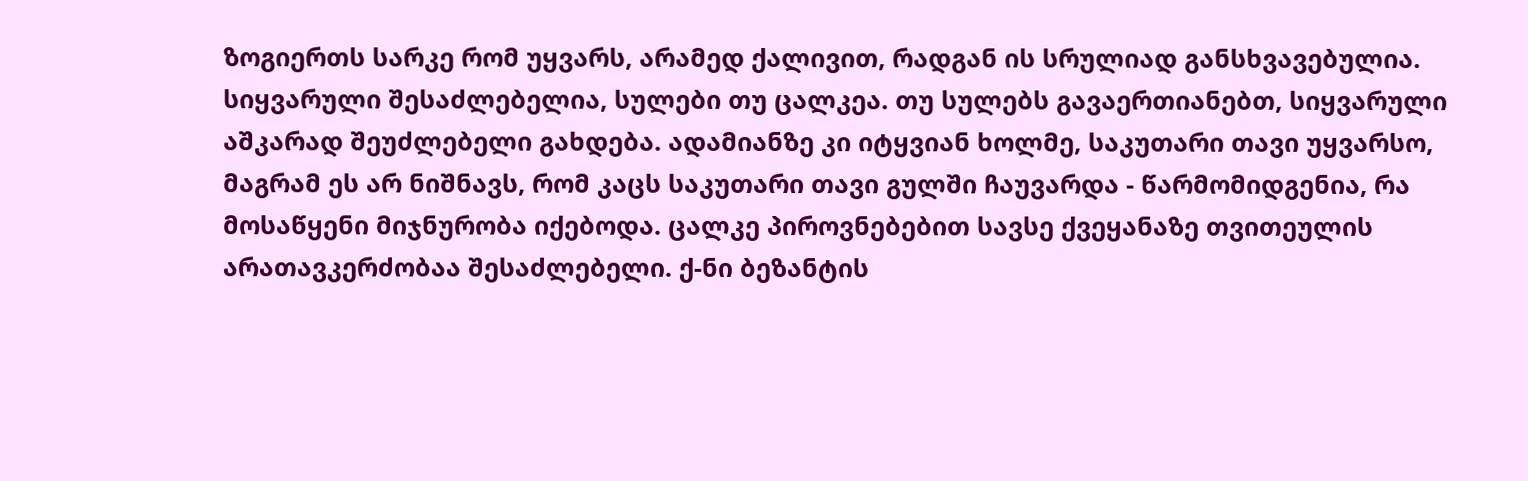ზოგიერთს სარკე რომ უყვარს, არამედ ქალივით, რადგან ის სრულიად განსხვავებულია. სიყვარული შესაძლებელია, სულები თუ ცალკეა. თუ სულებს გავაერთიანებთ, სიყვარული აშკარად შეუძლებელი გახდება. ადამიანზე კი იტყვიან ხოლმე, საკუთარი თავი უყვარსო, მაგრამ ეს არ ნიშნავს, რომ კაცს საკუთარი თავი გულში ჩაუვარდა - წარმომიდგენია, რა მოსაწყენი მიჯნურობა იქებოდა. ცალკე პიროვნებებით სავსე ქვეყანაზე თვითეულის არათავკერძობაა შესაძლებელი. ქ-ნი ბეზანტის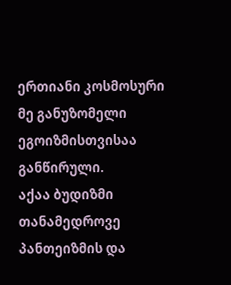ერთიანი კოსმოსური მე განუზომელი ეგოიზმისთვისაა განწირული.
აქაა ბუდიზმი თანამედროვე პანთეიზმის და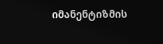იმანენტიზმის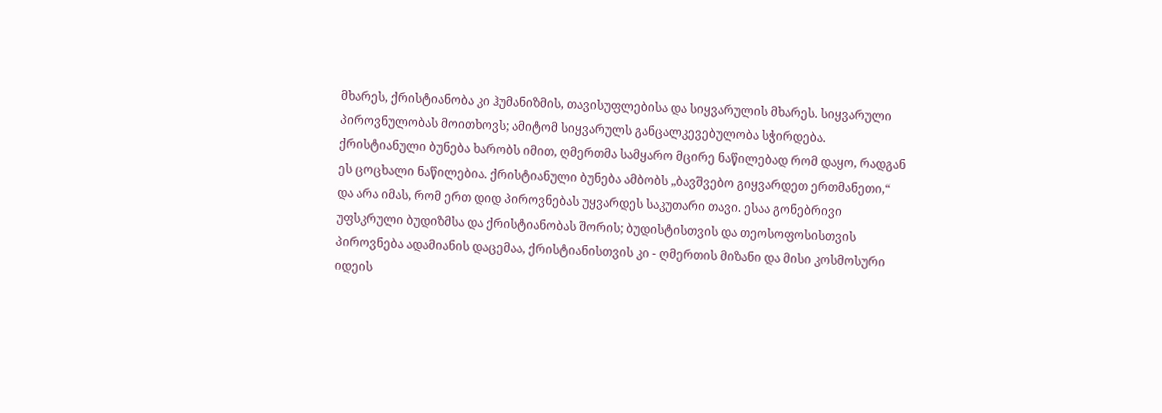მხარეს, ქრისტიანობა კი ჰუმანიზმის, თავისუფლებისა და სიყვარულის მხარეს. სიყვარული პიროვნულობას მოითხოვს; ამიტომ სიყვარულს განცალკევებულობა სჭირდება. ქრისტიანული ბუნება ხარობს იმით, ღმერთმა სამყარო მცირე ნაწილებად რომ დაყო, რადგან ეს ცოცხალი ნაწილებია. ქრისტიანული ბუნება ამბობს „ბავშვებო გიყვარდეთ ერთმანეთი,“ და არა იმას, რომ ერთ დიდ პიროვნებას უყვარდეს საკუთარი თავი. ესაა გონებრივი უფსკრული ბუდიზმსა და ქრისტიანობას შორის; ბუდისტისთვის და თეოსოფოსისთვის პიროვნება ადამიანის დაცემაა, ქრისტიანისთვის კი - ღმერთის მიზანი და მისი კოსმოსური იდეის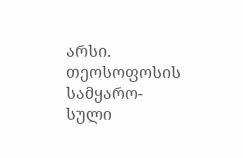არსი. თეოსოფოსის სამყარო-სული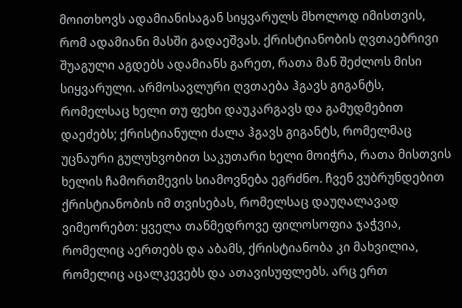მოითხოვს ადამიანისაგან სიყვარულს მხოლოდ იმისთვის, რომ ადამიანი მასში გადაეშვას. ქრისტიანობის ღვთაებრივი შუაგული აგდებს ადამიანს გარეთ, რათა მან შეძლოს მისი სიყვარული. არმოსავლური ღვთაება ჰგავს გიგანტს, რომელსაც ხელი თუ ფეხი დაუკარგავს და გამუდმებით დაეძებს; ქრისტიანული ძალა ჰგავს გიგანტს, რომელმაც უცნაური გულუხვობით საკუთარი ხელი მოიჭრა, რათა მისთვის ხელის ჩამორთმევის სიამოვნება ეგრძნო. ჩვენ ვუბრუნდებით ქრისტიანობის იმ თვისებას, რომელსაც დაუღალავად ვიმეორებთ: ყველა თანმედროვე ფილოსოფია ჯაჭვია, რომელიც აერთებს და აბამს, ქრისტიანობა კი მახვილია, რომელიც აცალკევებს და ათავისუფლებს. არც ერთ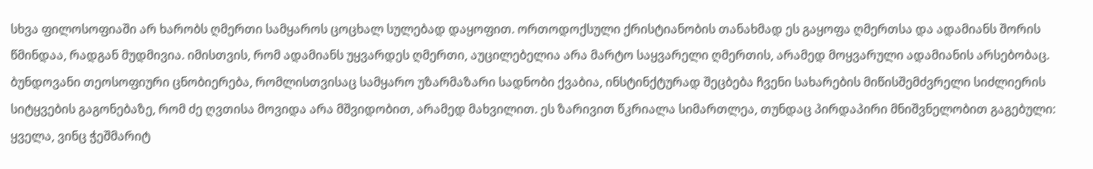სხვა ფილოსოფიაში არ ხარობს ღმერთი სამყაროს ცოცხალ სულებად დაყოფით. ორთოდოქსული ქრისტიანობის თანახმად ეს გაყოფა ღმერთსა და ადამიანს შორის წმინდაა, რადგან მუდმივია. იმისთვის, რომ ადამიანს უყვარდეს ღმერთი, აუცილებელია არა მარტო საყვარელი ღმერთის, არამედ მოყვარული ადამიანის არსებობაც. ბუნდოვანი თეოსოფიური ცნობიერება, რომლისთვისაც სამყარო უზარმაზარი სადნობი ქვაბია, ინსტინქტურად შეცბება ჩვენი სახარების მიწისშემძვრელი სიძლიერის სიტყვების გაგონებაზე, რომ ძე ღვთისა მოვიდა არა მშვიდობით, არამედ მახვილით. ეს ზარივით წკრიალა სიმართლეა, თუნდაც პირდაპირი მნიშვნელობით გაგებული: ყველა, ვინც ჭეშმარიტ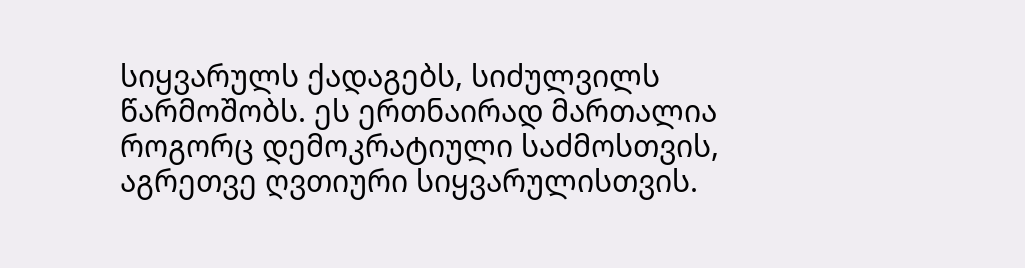სიყვარულს ქადაგებს, სიძულვილს წარმოშობს. ეს ერთნაირად მართალია როგორც დემოკრატიული საძმოსთვის, აგრეთვე ღვთიური სიყვარულისთვის.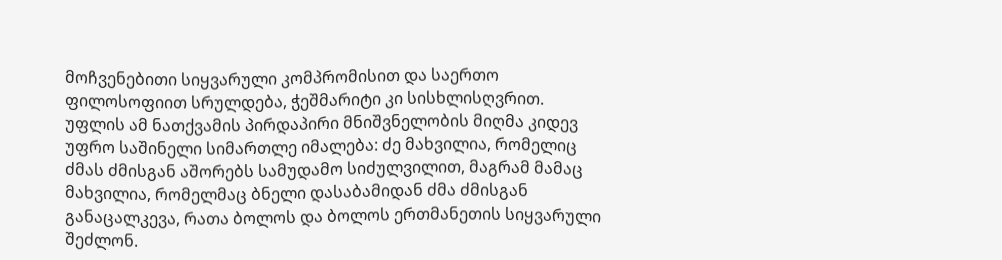მოჩვენებითი სიყვარული კომპრომისით და საერთო ფილოსოფიით სრულდება, ჭეშმარიტი კი სისხლისღვრით. უფლის ამ ნათქვამის პირდაპირი მნიშვნელობის მიღმა კიდევ უფრო საშინელი სიმართლე იმალება: ძე მახვილია, რომელიც ძმას ძმისგან აშორებს სამუდამო სიძულვილით, მაგრამ მამაც მახვილია, რომელმაც ბნელი დასაბამიდან ძმა ძმისგან განაცალკევა, რათა ბოლოს და ბოლოს ერთმანეთის სიყვარული შეძლონ.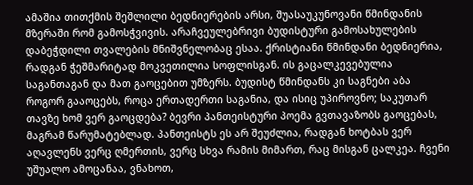ამაშია თითქმის შეშლილი ბედნიერების არსი, შუასაუკუნოვანი წმინდანის მზერაში რომ გამოსჭვივის. არაჩვეულებრივი ბუდისტური გამოსახულების დაბეჭდილი თვალების მნიშვნელობაც ესაა. ქრისტიანი წმინდანი ბედნიერია, რადგან ჭეშმარიტად მოკვეთილია სოფლისგან. ის გაცალკევებულია საგანთაგან და მათ გაოცებით უმზერს. ბუდისტ წმინდანს კი საგნები აბა როგორ გააოცებს, როცა ერთადერთი საგანია, და ისიც უპიროვნო; საკუთარ თავზე ხომ ვერ გაოცდება? ბევრი პანთეისტური პოემა გვთავაზობს გაოცებას, მაგრამ წარუმატებლად. პანთეისტს ეს არ შეუძლია, რადგან ხოტბას ვერ აღავლენს ვერც ღმერთის, ვერც სხვა რამის მიმართ, რაც მისგან ცალკეა. ჩვენი უშუალო ამოცანაა, ვნახოთ,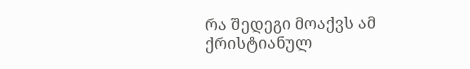რა შედეგი მოაქვს ამ ქრისტიანულ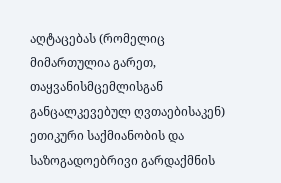აღტაცებას (რომელიც მიმართულია გარეთ, თაყვანისმცემლისგან განცალკევებულ ღვთაებისაკენ) ეთიკური საქმიანობის და საზოგადოებრივი გარდაქმნის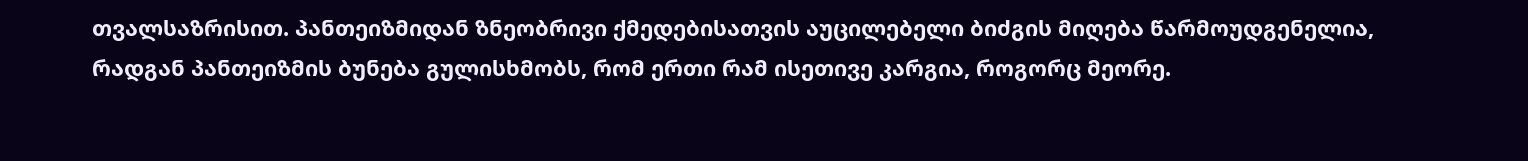თვალსაზრისით. პანთეიზმიდან ზნეობრივი ქმედებისათვის აუცილებელი ბიძგის მიღება წარმოუდგენელია, რადგან პანთეიზმის ბუნება გულისხმობს, რომ ერთი რამ ისეთივე კარგია, როგორც მეორე.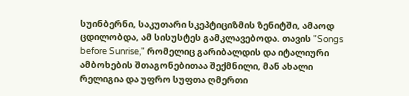სუინბერნი, საკუთარი სკეპტიციზმის ზენიტში, ამაოდ ცდილობდა, ამ სისუსტეს გამკლავებოდა. თავის "Songs before Sunrise," რომელიც გარიბალდის და იტალიური ამბოხების შთაგონებითაა შექმნილი, მან ახალი რელიგია და უფრო სუფთა ღმერთი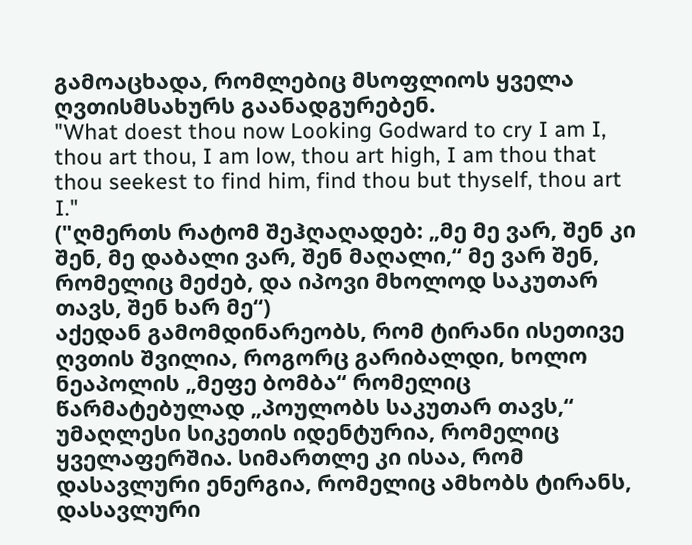გამოაცხადა, რომლებიც მსოფლიოს ყველა ღვთისმსახურს გაანადგურებენ.
"What doest thou now Looking Godward to cry I am I, thou art thou, I am low, thou art high, I am thou that thou seekest to find him, find thou but thyself, thou art I."
("ღმერთს რატომ შეჰღაღადებ: „მე მე ვარ, შენ კი შენ, მე დაბალი ვარ, შენ მაღალი,“ მე ვარ შენ, რომელიც მეძებ, და იპოვი მხოლოდ საკუთარ თავს, შენ ხარ მე“)
აქედან გამომდინარეობს, რომ ტირანი ისეთივე ღვთის შვილია, როგორც გარიბალდი, ხოლო ნეაპოლის „მეფე ბომბა“ რომელიც წარმატებულად „პოულობს საკუთარ თავს,“ უმაღლესი სიკეთის იდენტურია, რომელიც ყველაფერშია. სიმართლე კი ისაა, რომ დასავლური ენერგია, რომელიც ამხობს ტირანს, დასავლური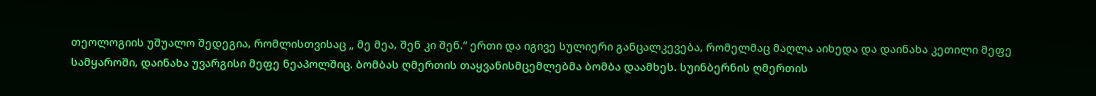თეოლოგიის უშუალო შედეგია, რომლისთვისაც „ მე მეა, შენ კი შენ.“ ერთი და იგივე სულიერი განცალკევება, რომელმაც მაღლა აიხედა და დაინახა კეთილი მეფე სამყაროში, დაინახა უვარგისი მეფე ნეაპოლშიც. ბომბას ღმერთის თაყვანისმცემლებმა ბომბა დაამხეს. სუინბერნის ღმერთის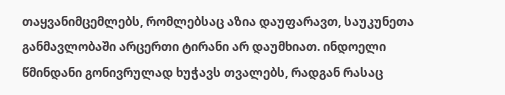თაყვანიმცემლებს, რომლებსაც აზია დაუფარავთ, საუკუნეთა განმავლობაში არცერთი ტირანი არ დაუმხიათ. ინდოელი წმინდანი გონივრულად ხუჭავს თვალებს, რადგან რასაც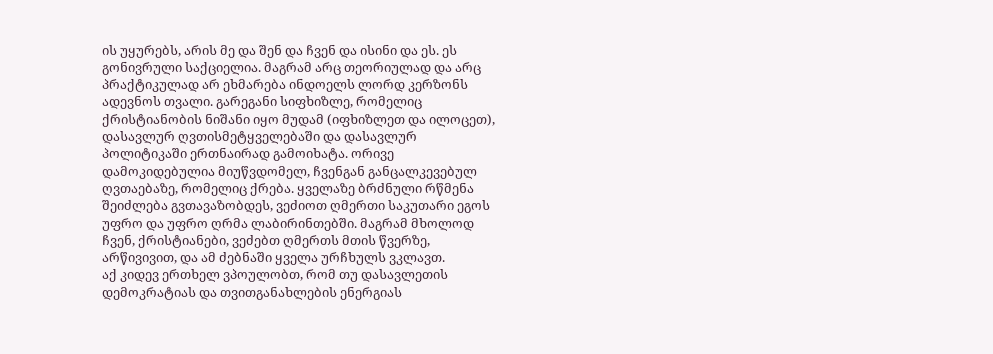ის უყურებს, არის მე და შენ და ჩვენ და ისინი და ეს. ეს გონივრული საქციელია. მაგრამ არც თეორიულად და არც პრაქტიკულად არ ეხმარება ინდოელს ლორდ კერზონს ადევნოს თვალი. გარეგანი სიფხიზლე, რომელიც ქრისტიანობის ნიშანი იყო მუდამ (იფხიზლეთ და ილოცეთ), დასავლურ ღვთისმეტყველებაში და დასავლურ პოლიტიკაში ერთნაირად გამოიხატა. ორივე დამოკიდებულია მიუწვდომელ, ჩვენგან განცალკევებულ ღვთაებაზე, რომელიც ქრება. ყველაზე ბრძნული რწმენა შეიძლება გვთავაზობდეს, ვეძიოთ ღმერთი საკუთარი ეგოს უფრო და უფრო ღრმა ლაბირინთებში. მაგრამ მხოლოდ ჩვენ, ქრისტიანები, ვეძებთ ღმერთს მთის წვერზე, არწივივით, და ამ ძებნაში ყველა ურჩხულს ვკლავთ.
აქ კიდევ ერთხელ ვპოულობთ, რომ თუ დასავლეთის დემოკრატიას და თვითგანახლების ენერგიას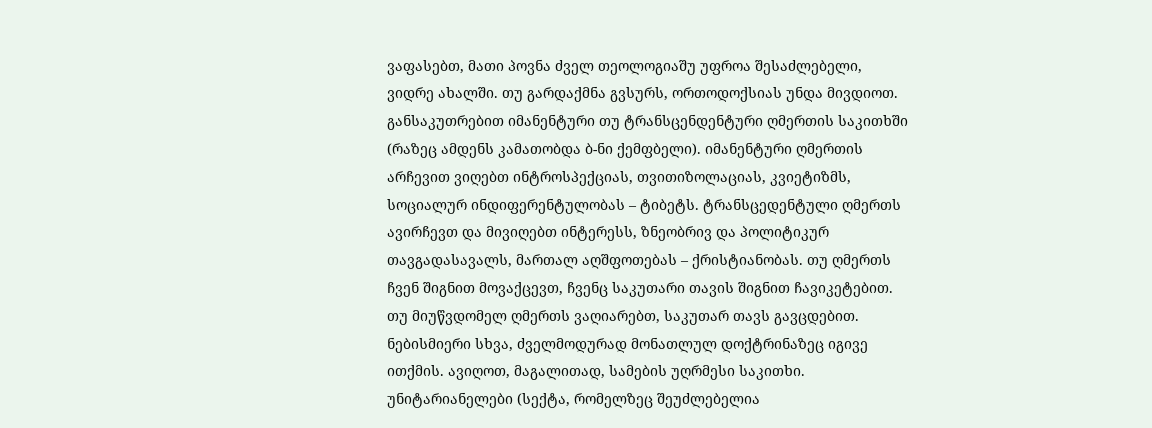ვაფასებთ, მათი პოვნა ძველ თეოლოგიაშუ უფროა შესაძლებელი, ვიდრე ახალში. თუ გარდაქმნა გვსურს, ორთოდოქსიას უნდა მივდიოთ. განსაკუთრებით იმანენტური თუ ტრანსცენდენტური ღმერთის საკითხში (რაზეც ამდენს კამათობდა ბ-ნი ქემფბელი). იმანენტური ღმერთის არჩევით ვიღებთ ინტროსპექციას, თვითიზოლაციას, კვიეტიზმს, სოციალურ ინდიფერენტულობას – ტიბეტს. ტრანსცედენტული ღმერთს ავირჩევთ და მივიღებთ ინტერესს, ზნეობრივ და პოლიტიკურ თავგადასავალს, მართალ აღშფოთებას – ქრისტიანობას. თუ ღმერთს ჩვენ შიგნით მოვაქცევთ, ჩვენც საკუთარი თავის შიგნით ჩავიკეტებით. თუ მიუწვდომელ ღმერთს ვაღიარებთ, საკუთარ თავს გავცდებით.
ნებისმიერი სხვა, ძველმოდურად მონათლულ დოქტრინაზეც იგივე ითქმის. ავიღოთ, მაგალითად, სამების უღრმესი საკითხი. უნიტარიანელები (სექტა, რომელზეც შეუძლებელია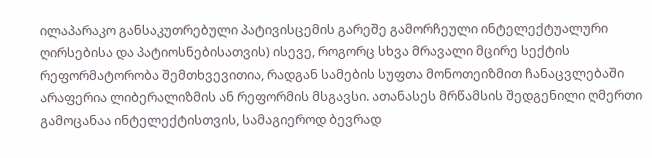ილაპარაკო განსაკუთრებული პატივისცემის გარეშე გამორჩეული ინტელექტუალური ღირსებისა და პატიოსნებისათვის) ისევე, როგორც სხვა მრავალი მცირე სექტის რეფორმატორობა შემთხვევითია, რადგან სამების სუფთა მონოთეიზმით ჩანაცვლებაში არაფერია ლიბერალიზმის ან რეფორმის მსგავსი. ათანასეს მრწამსის შედგენილი ღმერთი გამოცანაა ინტელექტისთვის, სამაგიეროდ ბევრად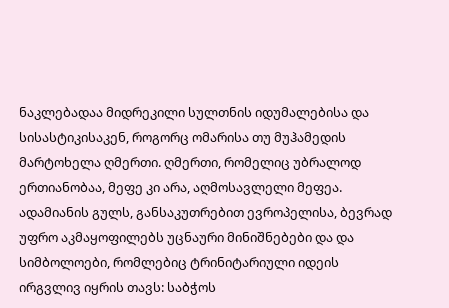ნაკლებადაა მიდრეკილი სულთნის იდუმალებისა და სისასტიკისაკენ, როგორც ომარისა თუ მუჰამედის მარტოხელა ღმერთი. ღმერთი, რომელიც უბრალოდ ერთიანობაა, მეფე კი არა, აღმოსავლელი მეფეა. ადამიანის გულს, განსაკუთრებით ევროპელისა, ბევრად უფრო აკმაყოფილებს უცნაური მინიშნებები და და სიმბოლოები, რომლებიც ტრინიტარიული იდეის ირგვლივ იყრის თავს: საბჭოს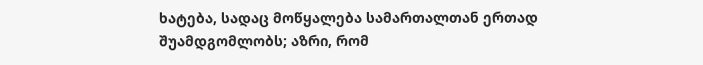ხატება, სადაც მოწყალება სამართალთან ერთად შუამდგომლობს; აზრი, რომ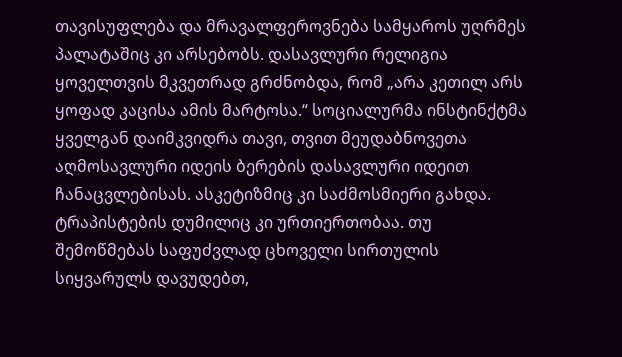თავისუფლება და მრავალფეროვნება სამყაროს უღრმეს პალატაშიც კი არსებობს. დასავლური რელიგია ყოველთვის მკვეთრად გრძნობდა, რომ „არა კეთილ არს ყოფად კაცისა ამის მარტოსა.“ სოციალურმა ინსტინქტმა ყველგან დაიმკვიდრა თავი, თვით მეუდაბნოვეთა აღმოსავლური იდეის ბერების დასავლური იდეით ჩანაცვლებისას. ასკეტიზმიც კი საძმოსმიერი გახდა. ტრაპისტების დუმილიც კი ურთიერთობაა. თუ შემოწმებას საფუძვლად ცხოველი სირთულის სიყვარულს დავუდებთ,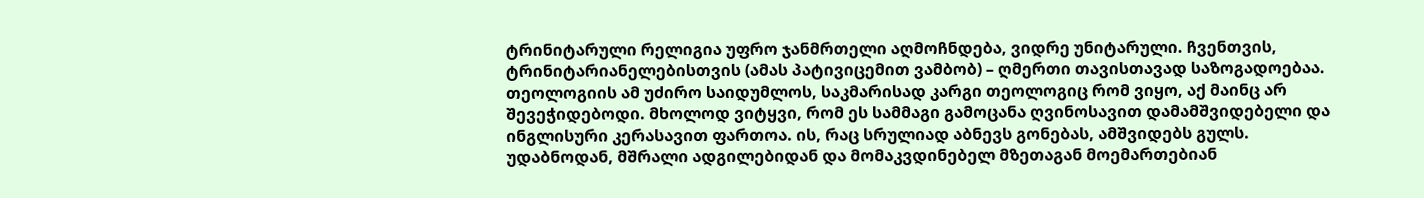ტრინიტარული რელიგია უფრო ჯანმრთელი აღმოჩნდება, ვიდრე უნიტარული. ჩვენთვის, ტრინიტარიანელებისთვის (ამას პატივიცემით ვამბობ) – ღმერთი თავისთავად საზოგადოებაა. თეოლოგიის ამ უძირო საიდუმლოს, საკმარისად კარგი თეოლოგიც რომ ვიყო, აქ მაინც არ შევეჭიდებოდი. მხოლოდ ვიტყვი, რომ ეს სამმაგი გამოცანა ღვინოსავით დამამშვიდებელი და ინგლისური კერასავით ფართოა. ის, რაც სრულიად აბნევს გონებას, ამშვიდებს გულს. უდაბნოდან, მშრალი ადგილებიდან და მომაკვდინებელ მზეთაგან მოემართებიან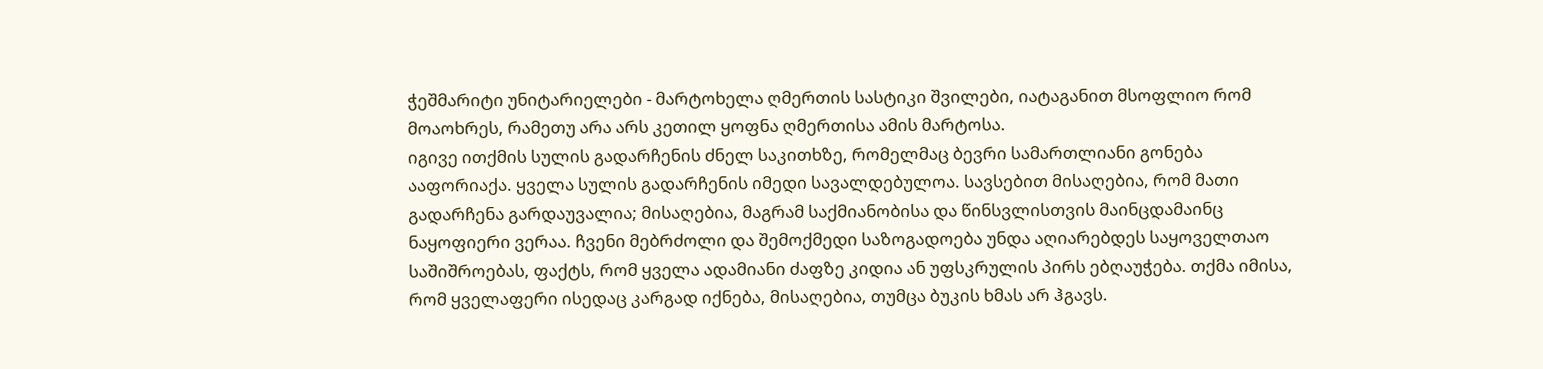ჭეშმარიტი უნიტარიელები - მარტოხელა ღმერთის სასტიკი შვილები, იატაგანით მსოფლიო რომ მოაოხრეს, რამეთუ არა არს კეთილ ყოფნა ღმერთისა ამის მარტოსა.
იგივე ითქმის სულის გადარჩენის ძნელ საკითხზე, რომელმაც ბევრი სამართლიანი გონება ააფორიაქა. ყველა სულის გადარჩენის იმედი სავალდებულოა. სავსებით მისაღებია, რომ მათი გადარჩენა გარდაუვალია; მისაღებია, მაგრამ საქმიანობისა და წინსვლისთვის მაინცდამაინც ნაყოფიერი ვერაა. ჩვენი მებრძოლი და შემოქმედი საზოგადოება უნდა აღიარებდეს საყოველთაო საშიშროებას, ფაქტს, რომ ყველა ადამიანი ძაფზე კიდია ან უფსკრულის პირს ებღაუჭება. თქმა იმისა, რომ ყველაფერი ისედაც კარგად იქნება, მისაღებია, თუმცა ბუკის ხმას არ ჰგავს.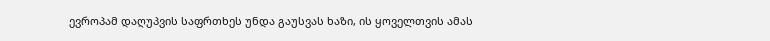ევროპამ დაღუპვის საფრთხეს უნდა გაუსვას ხაზი, ის ყოველთვის ამას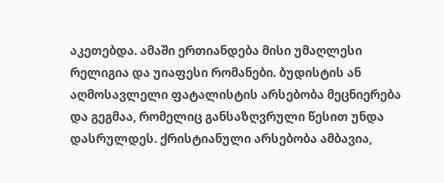აკეთებდა. ამაში ერთიანდება მისი უმაღლესი რელიგია და უიაფესი რომანები. ბუდისტის ან აღმოსავლელი ფატალისტის არსებობა მეცნიერება და გეგმაა, რომელიც განსაზღვრული წესით უნდა დასრულდეს. ქრისტიანული არსებობა ამბავია,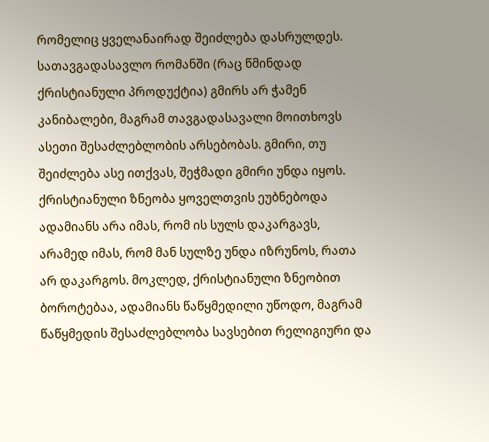რომელიც ყველანაირად შეიძლება დასრულდეს. სათავგადასავლო რომანში (რაც წმინდად ქრისტიანული პროდუქტია) გმირს არ ჭამენ კანიბალები, მაგრამ თავგადასავალი მოითხოვს ასეთი შესაძლებლობის არსებობას. გმირი, თუ შეიძლება ასე ითქვას, შეჭმადი გმირი უნდა იყოს. ქრისტიანული ზნეობა ყოველთვის ეუბნებოდა ადამიანს არა იმას, რომ ის სულს დაკარგავს, არამედ იმას, რომ მან სულზე უნდა იზრუნოს, რათა არ დაკარგოს. მოკლედ, ქრისტიანული ზნეობით ბოროტებაა, ადამიანს წაწყმედილი უწოდო, მაგრამ წაწყმედის შესაძლებლობა სავსებით რელიგიური და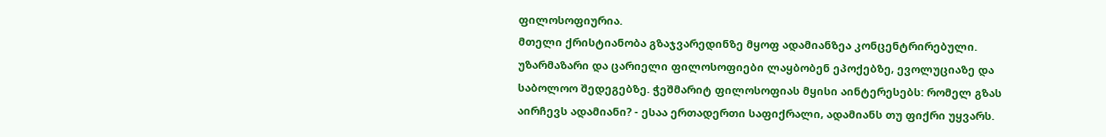ფილოსოფიურია.
მთელი ქრისტიანობა გზაჯვარედინზე მყოფ ადამიანზეა კონცენტრირებული. უზარმაზარი და ცარიელი ფილოსოფიები ლაყბობენ ეპოქებზე, ევოლუციაზე და საბოლოო შედეგებზე. ჭეშმარიტ ფილოსოფიას მყისი აინტერესებს: რომელ გზას აირჩევს ადამიანი? - ესაა ერთადერთი საფიქრალი, ადამიანს თუ ფიქრი უყვარს.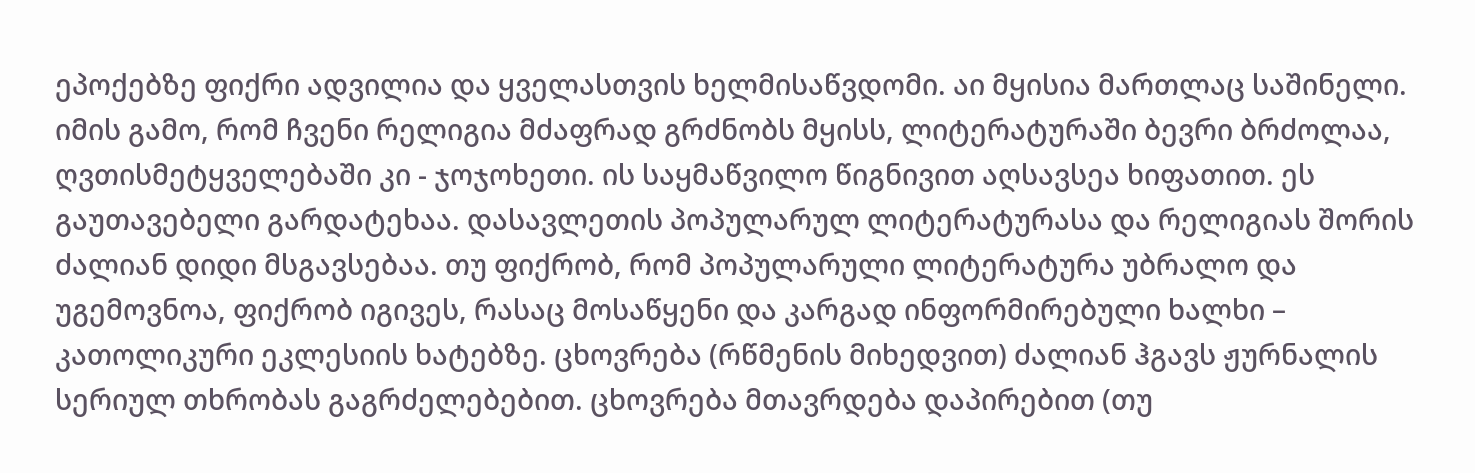ეპოქებზე ფიქრი ადვილია და ყველასთვის ხელმისაწვდომი. აი მყისია მართლაც საშინელი. იმის გამო, რომ ჩვენი რელიგია მძაფრად გრძნობს მყისს, ლიტერატურაში ბევრი ბრძოლაა, ღვთისმეტყველებაში კი - ჯოჯოხეთი. ის საყმაწვილო წიგნივით აღსავსეა ხიფათით. ეს გაუთავებელი გარდატეხაა. დასავლეთის პოპულარულ ლიტერატურასა და რელიგიას შორის ძალიან დიდი მსგავსებაა. თუ ფიქრობ, რომ პოპულარული ლიტერატურა უბრალო და უგემოვნოა, ფიქრობ იგივეს, რასაც მოსაწყენი და კარგად ინფორმირებული ხალხი – კათოლიკური ეკლესიის ხატებზე. ცხოვრება (რწმენის მიხედვით) ძალიან ჰგავს ჟურნალის სერიულ თხრობას გაგრძელებებით. ცხოვრება მთავრდება დაპირებით (თუ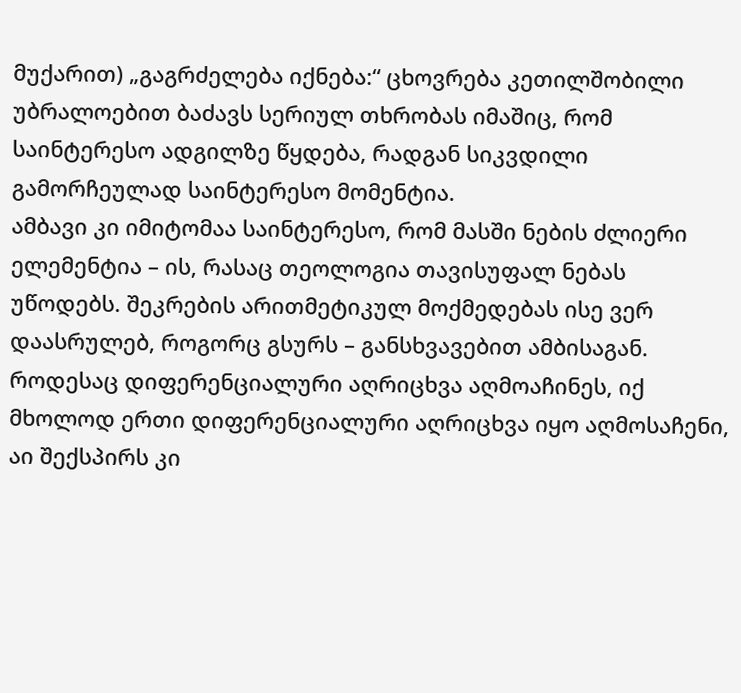მუქარით) „გაგრძელება იქნება:“ ცხოვრება კეთილშობილი უბრალოებით ბაძავს სერიულ თხრობას იმაშიც, რომ საინტერესო ადგილზე წყდება, რადგან სიკვდილი გამორჩეულად საინტერესო მომენტია.
ამბავი კი იმიტომაა საინტერესო, რომ მასში ნების ძლიერი ელემენტია – ის, რასაც თეოლოგია თავისუფალ ნებას უწოდებს. შეკრების არითმეტიკულ მოქმედებას ისე ვერ დაასრულებ, როგორც გსურს – განსხვავებით ამბისაგან. როდესაც დიფერენციალური აღრიცხვა აღმოაჩინეს, იქ მხოლოდ ერთი დიფერენციალური აღრიცხვა იყო აღმოსაჩენი, აი შექსპირს კი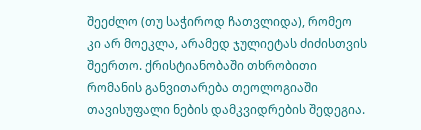შეეძლო (თუ საჭიროდ ჩათვლიდა), რომეო კი არ მოეკლა, არამედ ჯულიეტას ძიძისთვის შეერთო. ქრისტიანობაში თხრობითი რომანის განვითარება თეოლოგიაში თავისუფალი ნების დამკვიდრების შედეგია.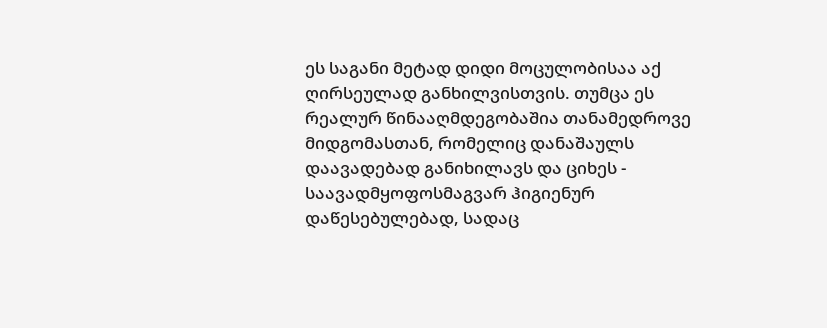ეს საგანი მეტად დიდი მოცულობისაა აქ ღირსეულად განხილვისთვის. თუმცა ეს რეალურ წინააღმდეგობაშია თანამედროვე მიდგომასთან, რომელიც დანაშაულს დაავადებად განიხილავს და ციხეს - საავადმყოფოსმაგვარ ჰიგიენურ დაწესებულებად, სადაც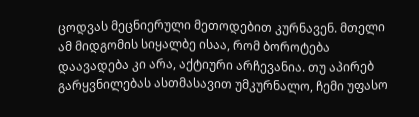ცოდვას მეცნიერული მეთოდებით კურნავენ. მთელი ამ მიდგომის სიყალბე ისაა, რომ ბოროტება დაავადება კი არა, აქტიური არჩევანია. თუ აპირებ გარყვნილებას ასთმასავით უმკურნალო, ჩემი უფასო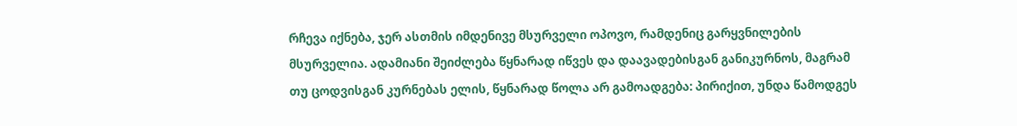რჩევა იქნება, ჯერ ასთმის იმდენივე მსურველი ოპოვო, რამდენიც გარყვნილების მსურველია. ადამიანი შეიძლება წყნარად იწვეს და დაავადებისგან განიკურნოს, მაგრამ თუ ცოდვისგან კურნებას ელის, წყნარად წოლა არ გამოადგება: პირიქით, უნდა წამოდგეს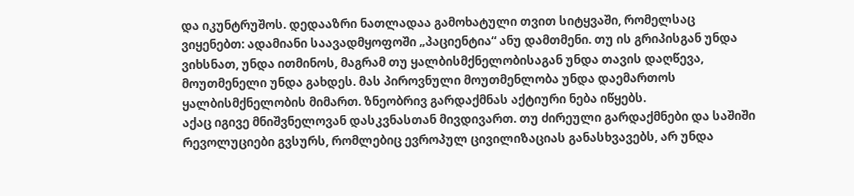და იკუნტრუშოს. დედააზრი ნათლადაა გამოხატული თვით სიტყვაში, რომელსაც ვიყენებთ: ადამიანი საავადმყოფოში „პაციენტია“ ანუ დამთმენი. თუ ის გრიპისგან უნდა ვიხსნათ, უნდა ითმინოს, მაგრამ თუ ყალბისმქნელობისაგან უნდა თავის დაღწევა, მოუთმენელი უნდა გახდეს. მას პიროვნული მოუთმენლობა უნდა დაემართოს ყალბისმქნელობის მიმართ. ზნეობრივ გარდაქმნას აქტიური ნება იწყებს.
აქაც იგივე მნიშვნელოვან დასკვნასთან მივდივართ. თუ ძირეული გარდაქმნები და საშიში რევოლუციები გვსურს, რომლებიც ევროპულ ცივილიზაციას განასხვავებს, არ უნდა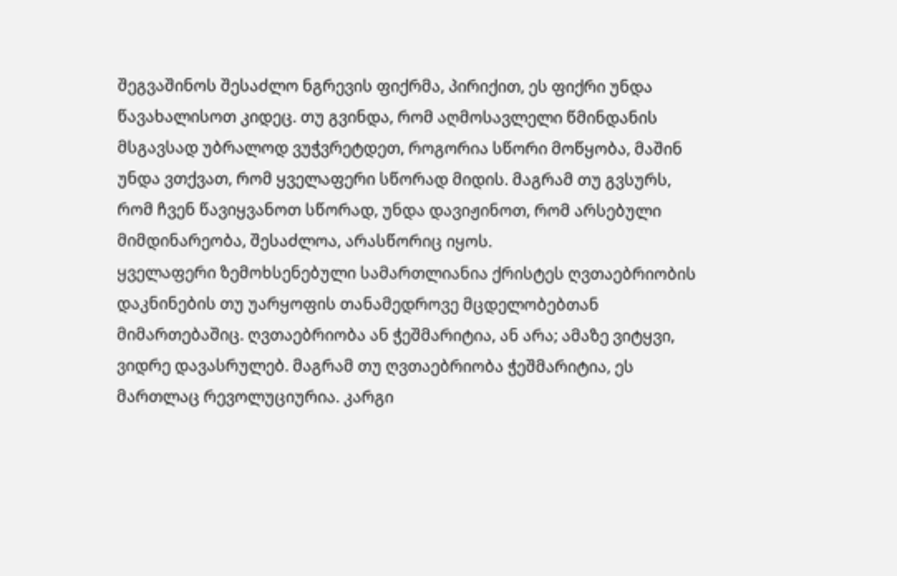შეგვაშინოს შესაძლო ნგრევის ფიქრმა, პირიქით, ეს ფიქრი უნდა წავახალისოთ კიდეც. თუ გვინდა, რომ აღმოსავლელი წმინდანის მსგავსად უბრალოდ ვუჭვრეტდეთ, როგორია სწორი მოწყობა, მაშინ უნდა ვთქვათ, რომ ყველაფერი სწორად მიდის. მაგრამ თუ გვსურს, რომ ჩვენ წავიყვანოთ სწორად, უნდა დავიჟინოთ, რომ არსებული მიმდინარეობა, შესაძლოა, არასწორიც იყოს.
ყველაფერი ზემოხსენებული სამართლიანია ქრისტეს ღვთაებრიობის დაკნინების თუ უარყოფის თანამედროვე მცდელობებთან მიმართებაშიც. ღვთაებრიობა ან ჭეშმარიტია, ან არა; ამაზე ვიტყვი, ვიდრე დავასრულებ. მაგრამ თუ ღვთაებრიობა ჭეშმარიტია, ეს მართლაც რევოლუციურია. კარგი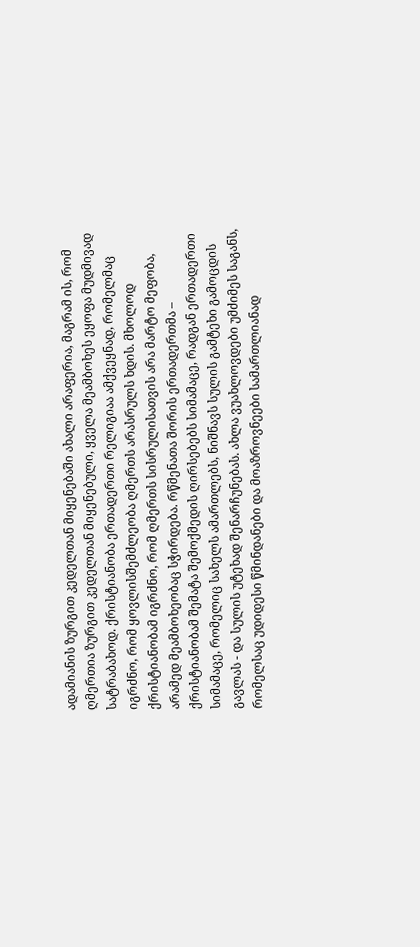ადამიანის ზურგით კედელთან მიყენებაში ახალი არაფერია, მაგრამ ის, რომ ღმერთია ზურგით კედელთან მიყენებული, ყველა მეამბოხეს ეყოფა მუდმივად სატრაბახოდ. ქრისტიანობა ერთადერთი რელიგიაა ამქვეყნად, რომელმაც იგრძნო, რომ ყოვლისშემძლეობა ღმერთს არასრულს ხდის. მხოლოდ ქრისტიანობამ იგრძნო, რომ ღმერთს სისრულისათვის არა მარტო მეფობა, არამედ მეამბოხეობაც სჭირდება. რწმენათა შორის ერთადერთმა – ქრისტიანობამ შემატა შემოქმედის ღირსებებს სიმამაცე, რადგან ერთადერთი სიმამაცე, რომელიც სახელს ამართლებს, ნიშნავს სულის გამტეხი გამოცდის გავლას - და სულის უტეხად შენარჩუნებას. ახლა ვუახლოვდები უმძიმეს საგანს, რომელსაც უდიდესი წმინდანები და მოაზროვნეები სამართლიანად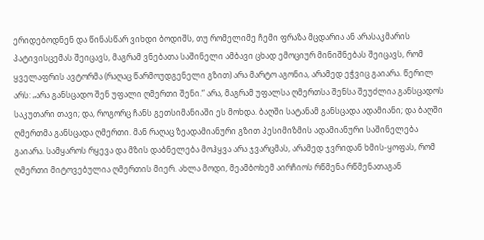ერიდებოდნენ და წინასწარ ვიხდი ბოდიშს, თუ რომელიმე ჩემი ფრაზა მცდარია ან არასაკმარის პატივისცემას შეიცავს, მაგრამ ვნებათა საშინელი ამბავი ცხად ემოციურ მინიშნებას შეიცავს, რომ ყველაფრის ავტორმა (რაღაც წარმოუდგენელი გზით) არა მარტო აგონია, არამედ ეჭვიც გაიარა. წერილ არს: „არა განსცადო შენ უფალი ღმერთი შენი.“ არა, მაგრამ უფალსა ღმერთსა შენსა შეუძლია განსცადოს საკუთარი თავი; და, როგორც ჩანს გეთსიმანიაში ეს მოხდა. ბაღში სატანამ განსცადა ადამიანი; და ბაღში ღმერთმა განსცადა ღმერთი. მან რაღაც ზეადამიანური გზით პესიმიზმის ადამიანური საშინელება გაიარა. სამყაროს რყევა და მზის დაბნელება მოჰყვა არა ჯვარცმას, არამედ ჯვრიდან ხმის-ყოფას, რომ ღმერთი მიტოვებულია ღმერთის მიერ. ახლა მოდი, მეამბოხემ აირჩიოს რწმენა რწმენათაგან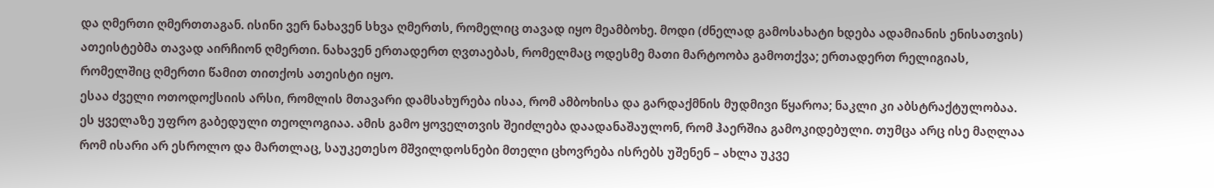და ღმერთი ღმერთთაგან. ისინი ვერ ნახავენ სხვა ღმერთს, რომელიც თავად იყო მეამბოხე. მოდი (ძნელად გამოსახატი ხდება ადამიანის ენისათვის) ათეისტებმა თავად აირჩიონ ღმერთი. ნახავენ ერთადერთ ღვთაებას, რომელმაც ოდესმე მათი მარტოობა გამოთქვა; ერთადერთ რელიგიას, რომელშიც ღმერთი წამით თითქოს ათეისტი იყო.
ესაა ძველი ოთოდოქსიის არსი, რომლის მთავარი დამსახურება ისაა, რომ ამბოხისა და გარდაქმნის მუდმივი წყაროა; ნაკლი კი აბსტრაქტულობაა. ეს ყველაზე უფრო გაბედული თეოლოგიაა. ამის გამო ყოველთვის შეიძლება დაადანაშაულონ, რომ ჰაერშია გამოკიდებული. თუმცა არც ისე მაღლაა რომ ისარი არ ესროლო და მართლაც, საუკეთესო მშვილდოსნები მთელი ცხოვრება ისრებს უშენენ – ახლა უკვე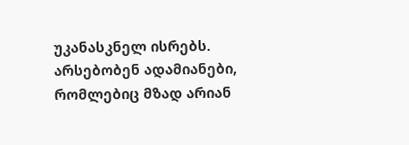უკანასკნელ ისრებს. არსებობენ ადამიანები, რომლებიც მზად არიან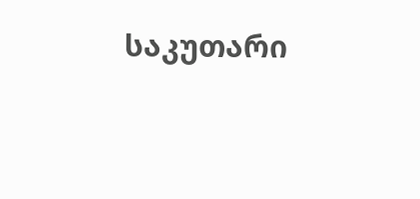საკუთარი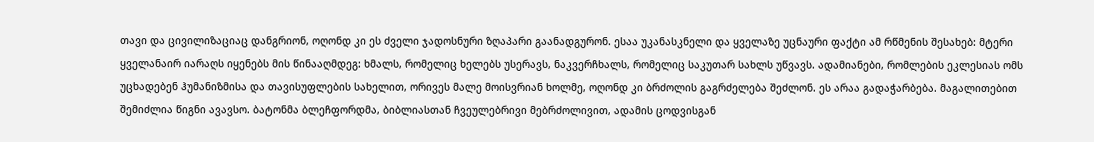თავი და ცივილიზაციაც დანგრიონ, ოღონდ კი ეს ძველი ჯადოსნური ზღაპარი გაანადგურონ. ესაა უკანასკნელი და ყველაზე უცნაური ფაქტი ამ რწმენის შესახებ: მტერი ყველანაირ იარაღს იყენებს მის წინააღმდეგ: ხმალს, რომელიც ხელებს უსერავს, ნაკვერჩხალს, რომელიც საკუთარ სახლს უწვავს. ადამიანები, რომლების ეკლესიას ომს უცხადებენ ჰუმანიზმისა და თავისუფლების სახელით, ორივეს მალე მოისვრიან ხოლმე, ოღონდ კი ბრძოლის გაგრძელება შეძლონ. ეს არაა გადაჭარბება. მაგალითებით შემიძლია წიგნი ავავსო. ბატონმა ბლეჩფორდმა, ბიბლიასთან ჩვეულებრივი მებრძოლივით, ადამის ცოდვისგან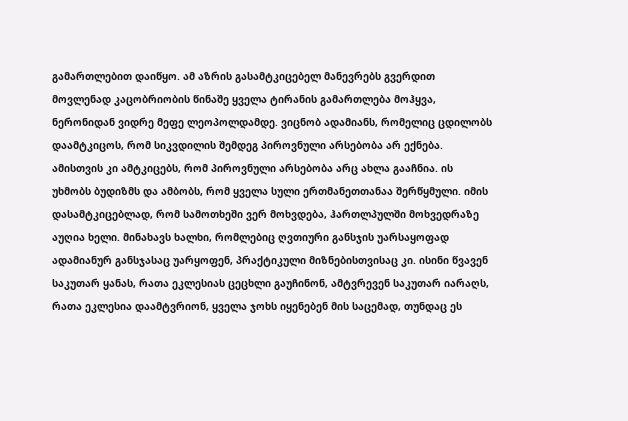გამართლებით დაიწყო. ამ აზრის გასამტკიცებელ მანევრებს გვერდით მოვლენად კაცობრიობის წინაშე ყველა ტირანის გამართლება მოჰყვა, ნერონიდან ვიდრე მეფე ლეოპოლდამდე. ვიცნობ ადამიანს, რომელიც ცდილობს დაამტკიცოს, რომ სიკვდილის შემდეგ პიროვნული არსებობა არ ექნება. ამისთვის კი ამტკიცებს, რომ პიროვნული არსებობა არც ახლა გააჩნია. ის უხმობს ბუდიზმს და ამბობს, რომ ყველა სული ერთმანეთთანაა შერწყმული. იმის დასამტკიცებლად, რომ სამოთხეში ვერ მოხვდება, ჰართლპულში მოხვედრაზე აუღია ხელი. მინახავს ხალხი, რომლებიც ღვთიური განსჯის უარსაყოფად ადამიანურ განსჯასაც უარყოფენ, პრაქტიკული მიზნებისთვისაც კი. ისინი წვავენ საკუთარ ყანას, რათა ეკლესიას ცეცხლი გაუჩინონ, ამტვრევენ საკუთარ იარაღს, რათა ეკლესია დაამტვრიონ, ყველა ჯოხს იყენებენ მის საცემად, თუნდაც ეს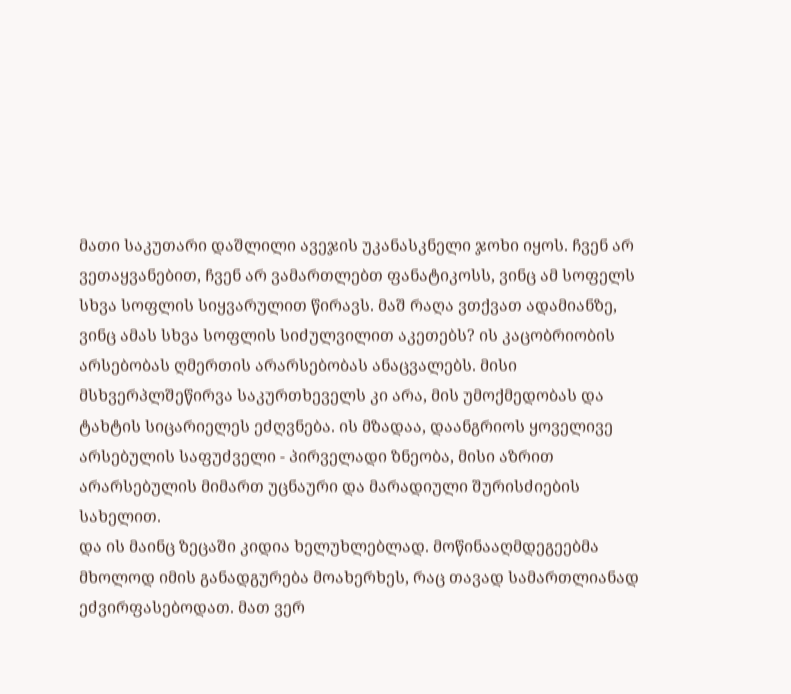მათი საკუთარი დაშლილი ავეჯის უკანასკნელი ჯოხი იყოს. ჩვენ არ ვეთაყვანებით, ჩვენ არ ვამართლებთ ფანატიკოსს, ვინც ამ სოფელს სხვა სოფლის სიყვარულით წირავს. მაშ რაღა ვთქვათ ადამიანზე, ვინც ამას სხვა სოფლის სიძულვილით აკეთებს? ის კაცობრიობის არსებობას ღმერთის არარსებობას ანაცვალებს. მისი მსხვერპლშეწირვა საკურთხეველს კი არა, მის უმოქმედობას და ტახტის სიცარიელეს ეძღვნება. ის მზადაა, დაანგრიოს ყოველივე არსებულის საფუძველი - პირველადი ზნეობა, მისი აზრით არარსებულის მიმართ უცნაური და მარადიული შურისძიების სახელით.
და ის მაინც ზეცაში კიდია ხელუხლებლად. მოწინააღმდეგეებმა მხოლოდ იმის განადგურება მოახერხეს, რაც თავად სამართლიანად ეძვირფასებოდათ. მათ ვერ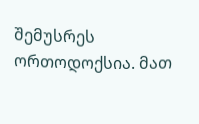შემუსრეს ორთოდოქსია. მათ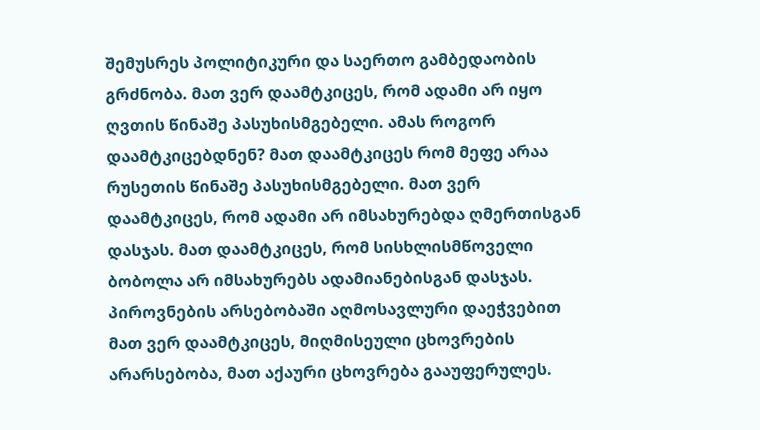შემუსრეს პოლიტიკური და საერთო გამბედაობის გრძნობა. მათ ვერ დაამტკიცეს, რომ ადამი არ იყო ღვთის წინაშე პასუხისმგებელი. ამას როგორ დაამტკიცებდნენ? მათ დაამტკიცეს რომ მეფე არაა რუსეთის წინაშე პასუხისმგებელი. მათ ვერ დაამტკიცეს, რომ ადამი არ იმსახურებდა ღმერთისგან დასჯას. მათ დაამტკიცეს, რომ სისხლისმწოველი ბობოლა არ იმსახურებს ადამიანებისგან დასჯას. პიროვნების არსებობაში აღმოსავლური დაეჭვებით მათ ვერ დაამტკიცეს, მიღმისეული ცხოვრების არარსებობა, მათ აქაური ცხოვრება გააუფერულეს.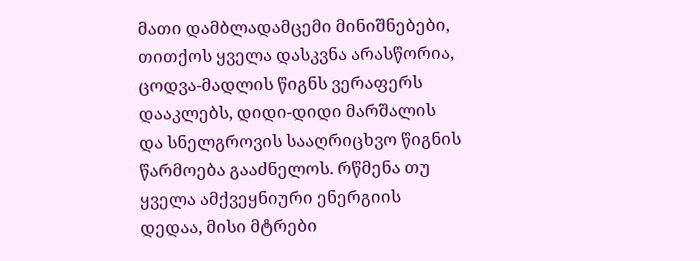მათი დამბლადამცემი მინიშნებები, თითქოს ყველა დასკვნა არასწორია, ცოდვა-მადლის წიგნს ვერაფერს დააკლებს, დიდი-დიდი მარშალის და სნელგროვის სააღრიცხვო წიგნის წარმოება გააძნელოს. რწმენა თუ ყველა ამქვეყნიური ენერგიის დედაა, მისი მტრები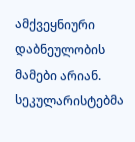ამქვეყნიური დაბნეულობის მამები არიან. სეკულარისტებმა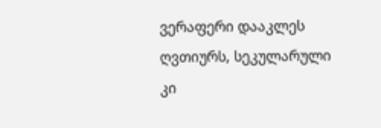ვერაფერი დააკლეს ღვთიურს, სეკულარული კი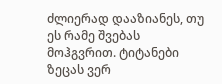ძლიერად დააზიანეს, თუ ეს რამე შვებას მოჰგვრით. ტიტანები ზეცას ვერ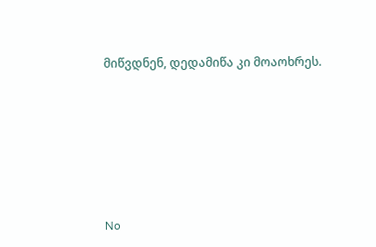მიწვდნენ, დედამიწა კი მოაოხრეს.






No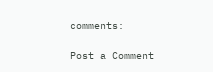comments:

Post a Comment